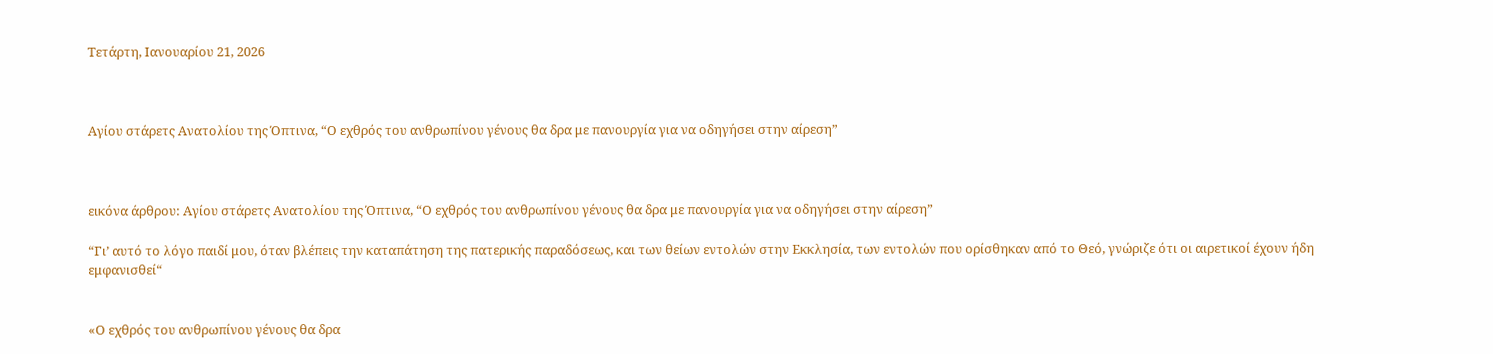Τετάρτη, Ιανουαρίου 21, 2026



Αγίου στάρετς Ανατολίου της Όπτινα, “Ο εχθρός του ανθρωπίνου γένους θα δρα με πανουργία για να οδηγήσει στην αίρεση”



εικόνα άρθρου: Αγίου στάρετς Ανατολίου της Όπτινα, “Ο εχθρός του ανθρωπίνου γένους θα δρα με πανουργία για να οδηγήσει στην αίρεση”

“Γι’ αυτό το λόγο παιδί μου, όταν βλέπεις την καταπάτηση της πατερικής παραδόσεως, και των θείων εντολών στην Εκκλησία, των εντολών που ορίσθηκαν από το Θεό, γνώριζε ότι οι αιρετικοί έχουν ήδη εμφανισθεί“


«Ο εχθρός του ανθρωπίνου γένους θα δρα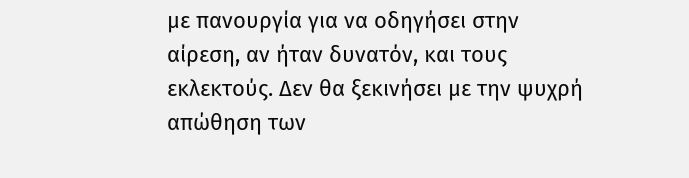με πανουργία για να οδηγήσει στην αίρεση, αν ήταν δυνατόν, και τους εκλεκτούς. Δεν θα ξεκινήσει με την ψυχρή απώθηση των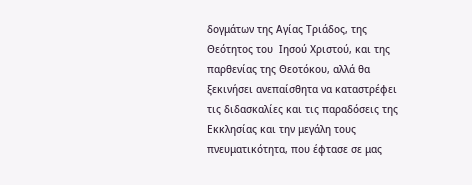δογμάτων της Αγίας Τριάδος, της Θεότητος του  Ιησού Χριστού, και της παρθενίας της Θεοτόκου, αλλά θα ξεκινήσει ανεπαίσθητα να καταστρέφει τις διδασκαλίες και τις παραδόσεις της Εκκλησίας και την μεγάλη τους πνευματικότητα, που έφτασε σε μας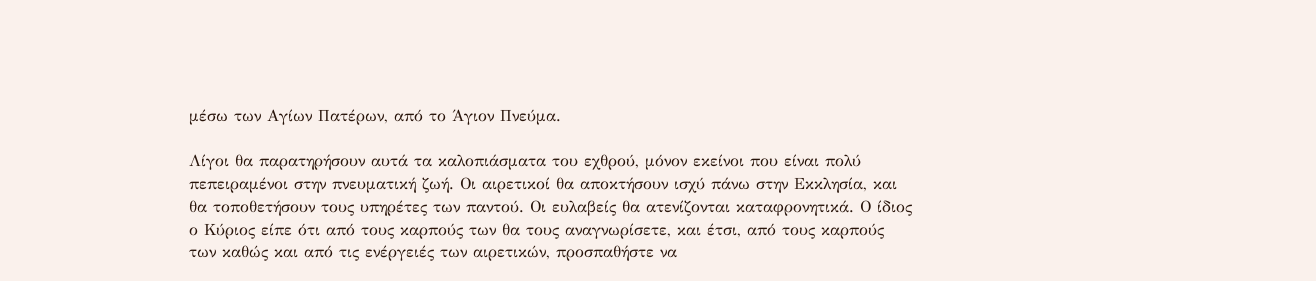μέσω των Αγίων Πατέρων, από το Άγιον Πνεύμα.

Λίγοι θα παρατηρήσουν αυτά τα καλοπιάσματα του εχθρού, μόνον εκείνοι που είναι πολύ πεπειραμένοι στην πνευματική ζωή. Οι αιρετικοί θα αποκτήσουν ισχύ πάνω στην Εκκλησία, και θα τοποθετήσουν τους υπηρέτες των παντού. Οι ευλαβείς θα ατενίζονται καταφρονητικά. Ο ίδιος ο Κύριος είπε ότι από τους καρπούς των θα τους αναγνωρίσετε, και έτσι, από τους καρπούς των καθώς και από τις ενέργειές των αιρετικών, προσπαθήστε να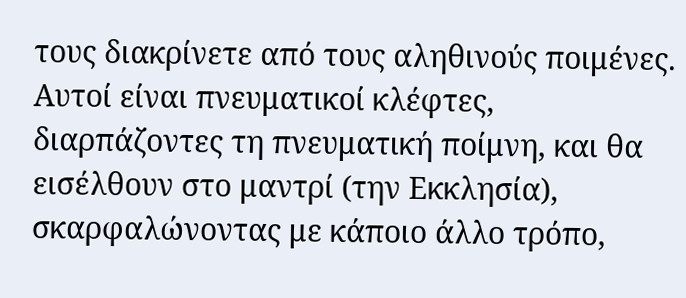τους διακρίνετε από τους αληθινούς ποιμένες. Αυτοί είναι πνευματικοί κλέφτες, διαρπάζοντες τη πνευματική ποίμνη, και θα εισέλθουν στο μαντρί (την Εκκλησία), σκαρφαλώνοντας με κάποιο άλλο τρόπο,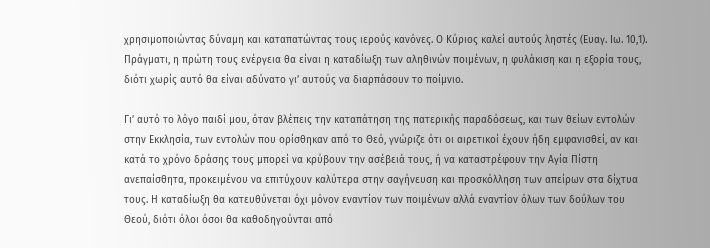χρησιμοποιώντας δύναμη και καταπατώντας τους ιερούς κανόνες. Ο Κύριος καλεί αυτούς ληστές (Ευαγ. Ιω. 10,1). Πράγματι, η πρώτη τους ενέργεια θα είναι η καταδίωξη των αληθινών ποιμένων, η φυλάκιση και η εξορία τους, διότι χωρίς αυτό θα είναι αδύνατο γι’ αυτούς να διαρπάσουν το ποίμνιο.

Γι’ αυτό το λόγο παιδί μου, όταν βλέπεις την καταπάτηση της πατερικής παραδόσεως, και των θείων εντολών στην Εκκλησία, των εντολών που ορίσθηκαν από το Θεό, γνώριζε ότι οι αιρετικοί έχουν ήδη εμφανισθεί, αν και κατά το χρόνο δράσης τους μπορεί να κρύβουν την ασέβειά τους, ή να καταστρέφουν την Αγία Πίστη ανεπαίσθητα, προκειμένου να επιτύχουν καλύτερα στην σαγήνευση και προσκόλληση των απείρων στα δίχτυα τους. Η καταδίωξη θα κατευθύνεται όχι μόνον εναντίον των ποιμένων αλλά εναντίον όλων των δούλων του Θεού, διότι όλοι όσοι θα καθοδηγούνται από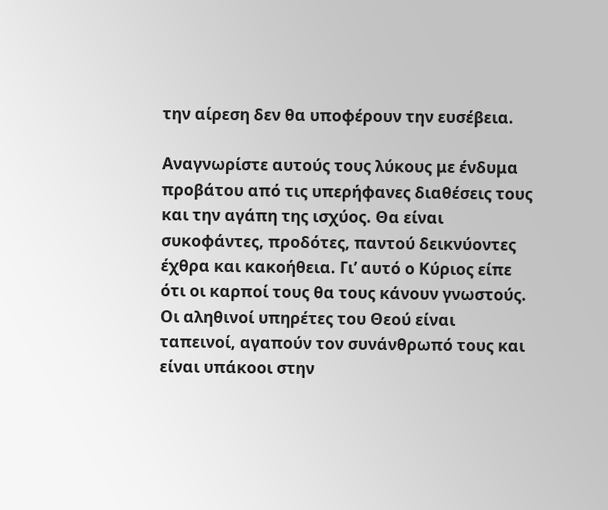την αίρεση δεν θα υποφέρουν την ευσέβεια.

Αναγνωρίστε αυτούς τους λύκους με ένδυμα προβάτου από τις υπερήφανες διαθέσεις τους και την αγάπη της ισχύος. Θα είναι συκοφάντες, προδότες, παντού δεικνύοντες έχθρα και κακοήθεια. Γι’ αυτό ο Κύριος είπε ότι οι καρποί τους θα τους κάνουν γνωστούς. Οι αληθινοί υπηρέτες του Θεού είναι ταπεινοί, αγαπούν τον συνάνθρωπό τους και είναι υπάκοοι στην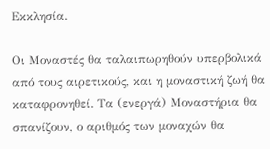Εκκλησία.

Οι Μοναστές θα ταλαιπωρηθούν υπερβολικά από τους αιρετικούς, και η μοναστική ζωή θα καταφρονηθεί. Τα (ενεργά) Μοναστήρια θα σπανίζουν, ο αριθμός των μοναχών θα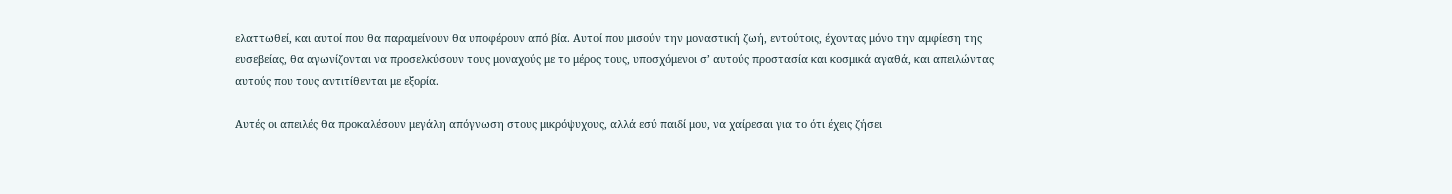ελαττωθεί, και αυτοί που θα παραμείνουν θα υποφέρουν από βία. Αυτοί που μισούν την μοναστική ζωή, εντούτοις, έχοντας μόνο την αμφίεση της ευσεβείας, θα αγωνίζονται να προσελκύσουν τους μοναχούς με το μέρος τους, υποσχόμενοι σ’ αυτούς προστασία και κοσμικά αγαθά, και απειλώντας αυτούς που τους αντιτίθενται με εξορία.

Αυτές οι απειλές θα προκαλέσουν μεγάλη απόγνωση στους μικρόψυχους, αλλά εσύ παιδί μου, να χαίρεσαι για το ότι έχεις ζήσει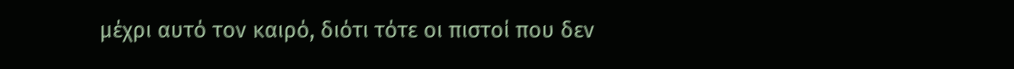μέχρι αυτό τον καιρό, διότι τότε οι πιστοί που δεν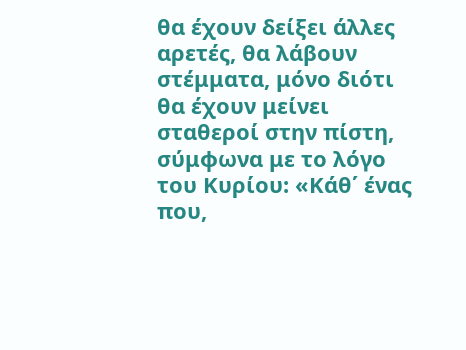θα έχουν δείξει άλλες αρετές, θα λάβουν στέμματα, μόνο διότι θα έχουν μείνει σταθεροί στην πίστη, σύμφωνα με το λόγο του Κυρίου: «Κάθ΄ ένας που,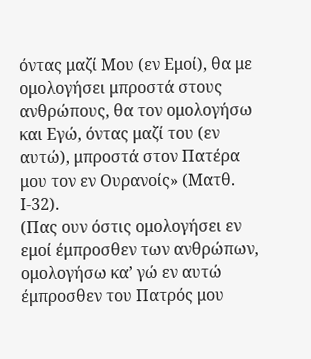όντας μαζί Μου (εν Εμοί), θα με ομολογήσει μπροστά στους ανθρώπους, θα τον ομολογήσω και Εγώ, όντας μαζί του (εν αυτώ), μπροστά στον Πατέρα μου τον εν Ουρανοίς» (Ματθ. Ι-32).
(Πας ουν όστις ομολογήσει εν εμοί έμπροσθεν των ανθρώπων, ομολογήσω κα’ γώ εν αυτώ έμπροσθεν του Πατρός μου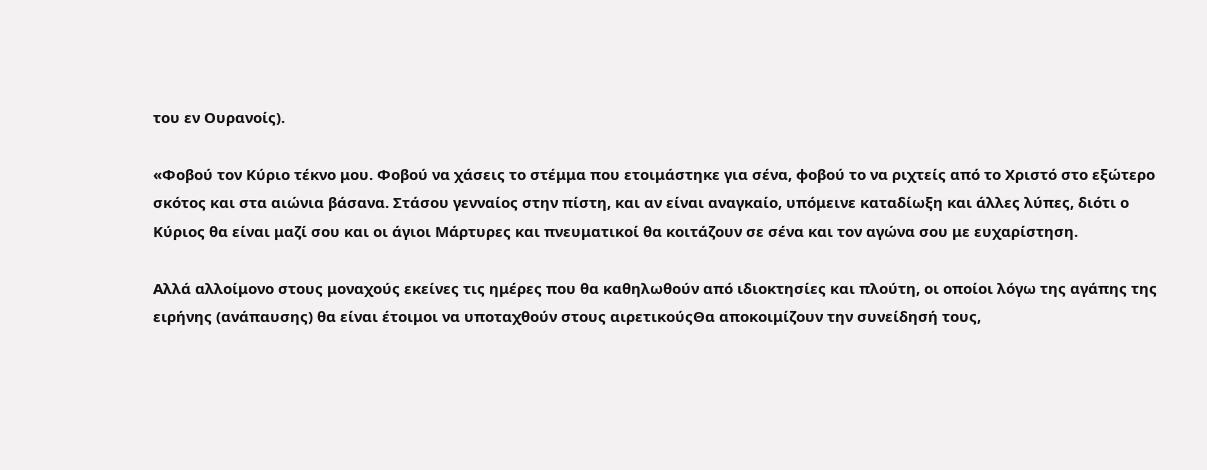του εν Ουρανοίς).

«Φοβού τον Κύριο τέκνο μου. Φοβού να χάσεις το στέμμα που ετοιμάστηκε για σένα, φοβού το να ριχτείς από το Χριστό στο εξώτερο σκότος και στα αιώνια βάσανα. Στάσου γενναίος στην πίστη, και αν είναι αναγκαίο, υπόμεινε καταδίωξη και άλλες λύπες, διότι ο Κύριος θα είναι μαζί σου και οι άγιοι Μάρτυρες και πνευματικοί θα κοιτάζουν σε σένα και τον αγώνα σου με ευχαρίστηση.

Αλλά αλλοίμονο στους μοναχούς εκείνες τις ημέρες που θα καθηλωθούν από ιδιοκτησίες και πλούτη, οι οποίοι λόγω της αγάπης της ειρήνης (ανάπαυσης) θα είναι έτοιμοι να υποταχθούν στους αιρετικούςΘα αποκοιμίζουν την συνείδησή τους,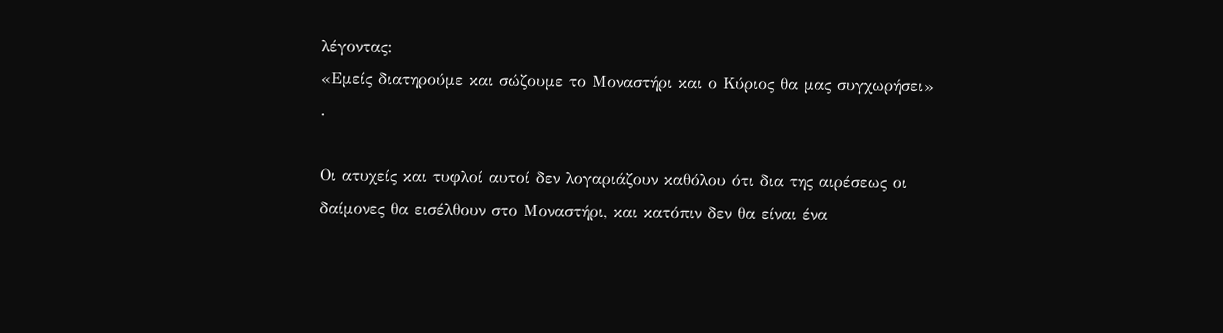λέγοντας:
«Εμείς διατηρούμε και σώζουμε το Μοναστήρι και ο Κύριος θα μας συγχωρήσει»
.

Οι ατυχείς και τυφλοί αυτοί δεν λογαριάζουν καθόλου ότι δια της αιρέσεως οι δαίμονες θα εισέλθουν στο Μοναστήρι, και κατόπιν δεν θα είναι ένα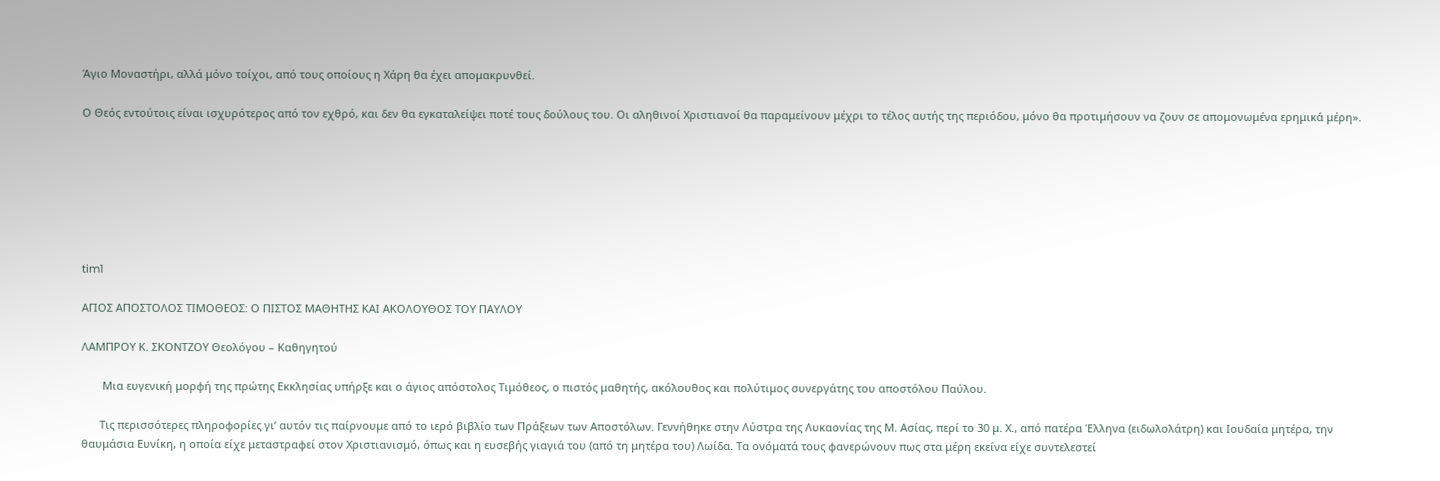Άγιο Μοναστήρι, αλλά μόνο τοίχοι, από τους οποίους η Χάρη θα έχει απομακρυνθεί.

Ο Θεός εντούτοις είναι ισχυρότερος από τον εχθρό, και δεν θα εγκαταλείψει ποτέ τους δούλους του. Οι αληθινοί Χριστιανοί θα παραμείνουν μέχρι το τέλος αυτής της περιόδου, μόνο θα προτιμήσουν να ζουν σε απομονωμένα ερημικά μέρη».







tim1

ΑΓΙΟΣ ΑΠΟΣΤΟΛΟΣ ΤΙΜΟΘΕΟΣ: Ο ΠΙΣΤΟΣ ΜΑΘΗΤΗΣ ΚΑΙ ΑΚΟΛΟΥΘΟΣ ΤΟΥ ΠΑΥΛΟΥ

ΛΑΜΠΡΟΥ Κ. ΣΚΟΝΤΖΟΥ Θεολόγου – Καθηγητού

       Μια ευγενική μορφή της πρώτης Εκκλησίας υπήρξε και ο άγιος απόστολος Τιμόθεος, ο πιστός μαθητής, ακόλουθος και πολύτιμος συνεργάτης του αποστόλου Παύλου.

      Τις περισσότερες πληροφορίες γι’ αυτόν τις παίρνουμε από το ιερό βιβλίο των Πράξεων των Αποστόλων. Γεννήθηκε στην Λύστρα της Λυκαονίας της Μ. Ασίας, περί το 30 μ. Χ., από πατέρα Έλληνα (ειδωλολάτρη) και Ιουδαία μητέρα, την θαυμάσια Ευνίκη, η οποία είχε μεταστραφεί στον Χριστιανισμό, όπως και η ευσεβής γιαγιά του (από τη μητέρα του) Λωίδα. Τα ονόματά τους φανερώνουν πως στα μέρη εκείνα είχε συντελεστεί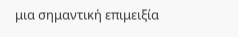μια σημαντική επιμειξία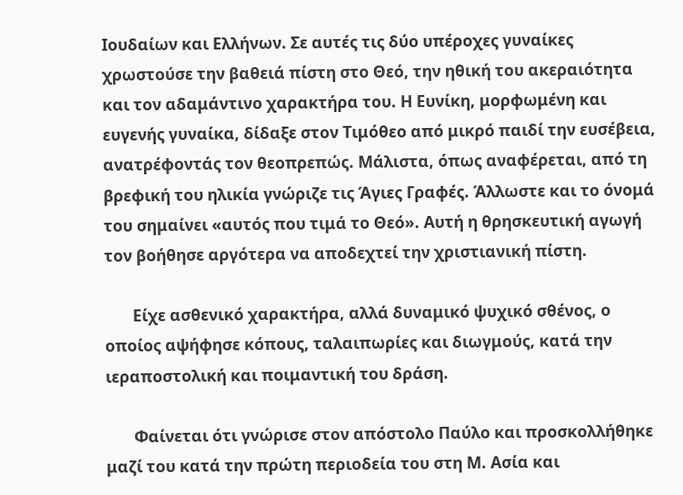Ιουδαίων και Ελλήνων. Σε αυτές τις δύο υπέροχες γυναίκες χρωστούσε την βαθειά πίστη στο Θεό, την ηθική του ακεραιότητα και τον αδαμάντινο χαρακτήρα του. Η Ευνίκη, μορφωμένη και ευγενής γυναίκα, δίδαξε στον Τιμόθεο από μικρό παιδί την ευσέβεια, ανατρέφοντάς τον θεοπρεπώς. Μάλιστα, όπως αναφέρεται, από τη βρεφική του ηλικία γνώριζε τις Άγιες Γραφές. Άλλωστε και το όνομά του σημαίνει «αυτός που τιμά το Θεό». Αυτή η θρησκευτική αγωγή τον βοήθησε αργότερα να αποδεχτεί την χριστιανική πίστη.

       Είχε ασθενικό χαρακτήρα, αλλά δυναμικό ψυχικό σθένος, ο οποίος αψήφησε κόπους, ταλαιπωρίες και διωγμούς, κατά την ιεραποστολική και ποιμαντική του δράση.

       Φαίνεται ότι γνώρισε στον απόστολο Παύλο και προσκολλήθηκε μαζί του κατά την πρώτη περιοδεία του στη Μ. Ασία και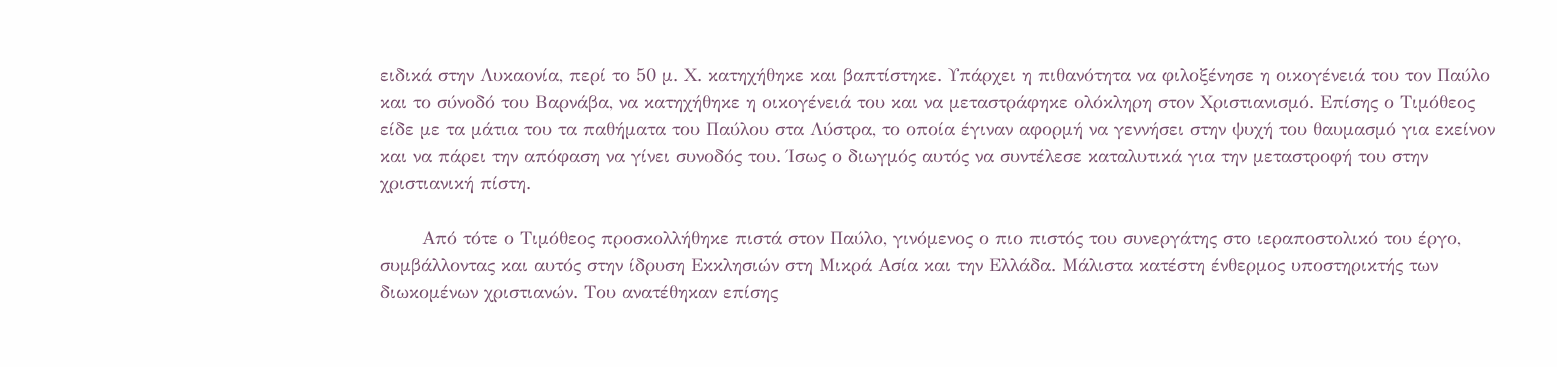ειδικά στην Λυκαονία, περί το 50 μ. Χ. κατηχήθηκε και βαπτίστηκε. Υπάρχει η πιθανότητα να φιλοξένησε η οικογένειά του τον Παύλο και το σύνοδό του Βαρνάβα, να κατηχήθηκε η οικογένειά του και να μεταστράφηκε ολόκληρη στον Χριστιανισμό. Επίσης ο Τιμόθεος είδε με τα μάτια του τα παθήματα του Παύλου στα Λύστρα, το οποία έγιναν αφορμή να γεννήσει στην ψυχή του θαυμασμό για εκείνον και να πάρει την απόφαση να γίνει συνοδός του. Ίσως ο διωγμός αυτός να συντέλεσε καταλυτικά για την μεταστροφή του στην χριστιανική πίστη.

       Από τότε ο Τιμόθεος προσκολλήθηκε πιστά στον Παύλο, γινόμενος ο πιο πιστός του συνεργάτης στο ιεραποστολικό του έργο, συμβάλλοντας και αυτός στην ίδρυση Εκκλησιών στη Μικρά Ασία και την Ελλάδα. Μάλιστα κατέστη ένθερμος υποστηρικτής των διωκομένων χριστιανών. Του ανατέθηκαν επίσης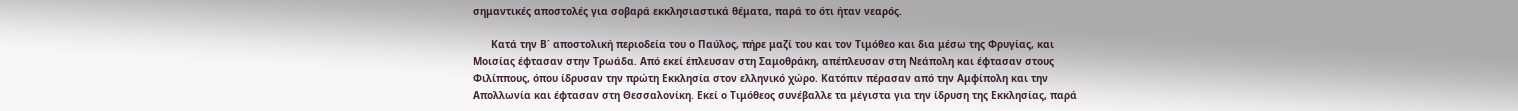σημαντικές αποστολές για σοβαρά εκκλησιαστικά θέματα, παρά το ότι ήταν νεαρός.

      Κατά την Β΄ αποστολική περιοδεία του ο Παύλος, πήρε μαζί του και τον Τιμόθεο και δια μέσω της Φρυγίας, και Μοισίας έφτασαν στην Τρωάδα. Από εκεί έπλευσαν στη Σαμοθράκη, απέπλευσαν στη Νεάπολη και έφτασαν στους Φιλίππους, όπου ίδρυσαν την πρώτη Εκκλησία στον ελληνικό χώρο. Κατόπιν πέρασαν από την Αμφίπολη και την Απολλωνία και έφτασαν στη Θεσσαλονίκη. Εκεί ο Τιμόθεος συνέβαλλε τα μέγιστα για την ίδρυση της Εκκλησίας, παρά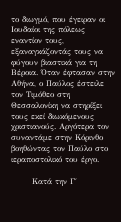το διωγμό, που έγειραν οι Ιουδαίοι της πόλεως εναντίον τους, εξαναγκάζοντάς τους να φύγουν βιαστικά για τη Βέροια. Όταν έφτασαν στην Αθήνα, ο Παύλος έστειλε τον Τιμόθεο στη Θεσσαλονίκη να στηρίξει τους εκεί διωκόμενους χριστιανούς. Αργότερα τον συναντάμε στην Κόρινθο βοηθώντας τον Παύλο στο ιεραποστολικό του έργο.

       Κατά την Γ΄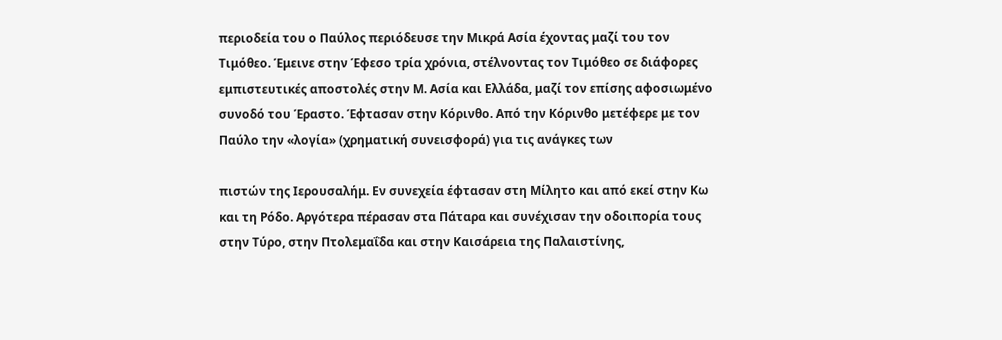περιοδεία του ο Παύλος περιόδευσε την Μικρά Ασία έχοντας μαζί του τον Τιμόθεο. Έμεινε στην Έφεσο τρία χρόνια, στέλνοντας τον Τιμόθεο σε διάφορες εμπιστευτικές αποστολές στην Μ. Ασία και Ελλάδα, μαζί τον επίσης αφοσιωμένο συνοδό του Έραστο. Έφτασαν στην Κόρινθο. Από την Κόρινθο μετέφερε με τον Παύλο την «λογία» (χρηματική συνεισφορά) για τις ανάγκες των

πιστών της Ιερουσαλήμ. Εν συνεχεία έφτασαν στη Μίλητο και από εκεί στην Κω και τη Ρόδο. Αργότερα πέρασαν στα Πάταρα και συνέχισαν την οδοιπορία τους στην Τύρο, στην Πτολεμαΐδα και στην Καισάρεια της Παλαιστίνης,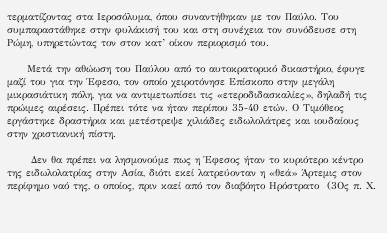τερματίζοντας στα Ιεροσόλυμα, όπου συναντήθηκαν με τον Παύλο. Του συμπαραστάθηκε στην φυλάκισή του και στη συνέχεια τον συνόδευσε στη Ρώμη, υπηρετώντας τον στον κατ’ οίκον περιορισμό του.

     Μετά την αθώωση του Παύλου από το αυτοκρατορικό δικαστήριο, έφυγε μαζί του για την Έφεσο, τον οποίο χειροτόνησε Επίσκοπο στην μεγάλη μικρασιάτικη πόλη, για να αντιμετωπίσει τις «ετεροδιδασκαλίες», δηλαδή τις πρώιμες αιρέσεις. Πρέπει τότε να ήταν περίπου 35-40 ετών. Ο Τιμόθεος εργάστηκε δραστήρια και μετέστρεψε χιλιάδες ειδωλολάτρες και ιουδαίους στην χριστιανική πίστη.

      Δεν θα πρέπει να λησμονούμε πως η Έφεσος ήταν το κυριότερο κέντρο της ειδωλολατρίας στην Ασία, διότι εκεί λατρεύονταν η «θεά» Άρτεμις στον περίφημο ναό της, ο οποίος, πριν καεί από τον διαβόητο Ηρόστρατο  (3Ος π. Χ.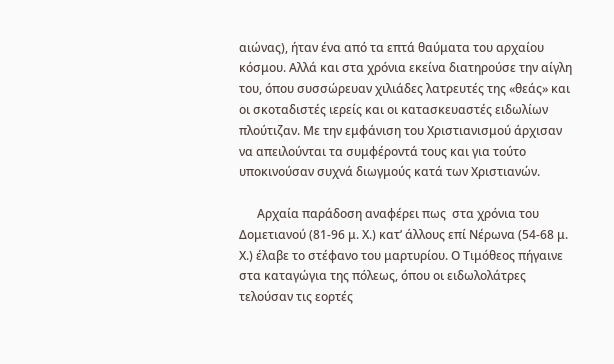αιώνας), ήταν ένα από τα επτά θαύματα του αρχαίου κόσμου. Αλλά και στα χρόνια εκείνα διατηρούσε την αίγλη του, όπου συσσώρευαν χιλιάδες λατρευτές της «θεάς» και οι σκοταδιστές ιερείς και οι κατασκευαστές ειδωλίων πλούτιζαν. Με την εμφάνιση του Χριστιανισμού άρχισαν να απειλούνται τα συμφέροντά τους και για τούτο υποκινούσαν συχνά διωγμούς κατά των Χριστιανών.

      Αρχαία παράδοση αναφέρει πως  στα χρόνια του Δομετιανού (81-96 μ. Χ.) κατ’ άλλους επί Νέρωνα (54-68 μ. Χ.) έλαβε το στέφανο του μαρτυρίου. Ο Τιμόθεος πήγαινε στα καταγώγια της πόλεως, όπου οι ειδωλολάτρες τελούσαν τις εορτές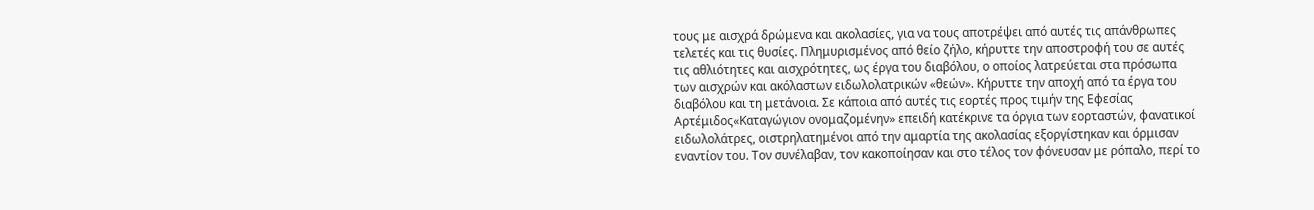τους με αισχρά δρώμενα και ακολασίες, για να τους αποτρέψει από αυτές τις απάνθρωπες τελετές και τις θυσίες. Πλημυρισμένος από θείο ζήλο, κήρυττε την αποστροφή του σε αυτές τις αθλιότητες και αισχρότητες, ως έργα του διαβόλου, ο οποίος λατρεύεται στα πρόσωπα των αισχρών και ακόλαστων ειδωλολατρικών «θεών». Κήρυττε την αποχή από τα έργα του διαβόλου και τη μετάνοια. Σε κάποια από αυτές τις εορτές προς τιμήν της Εφεσίας Αρτέμιδος«Καταγώγιον ονομαζομένην» επειδή κατέκρινε τα όργια των εορταστών, φανατικοί ειδωλολάτρες, οιστρηλατημένοι από την αμαρτία της ακολασίας εξοργίστηκαν και όρμισαν εναντίον του. Τον συνέλαβαν, τον κακοποίησαν και στο τέλος τον φόνευσαν με ρόπαλο, περί το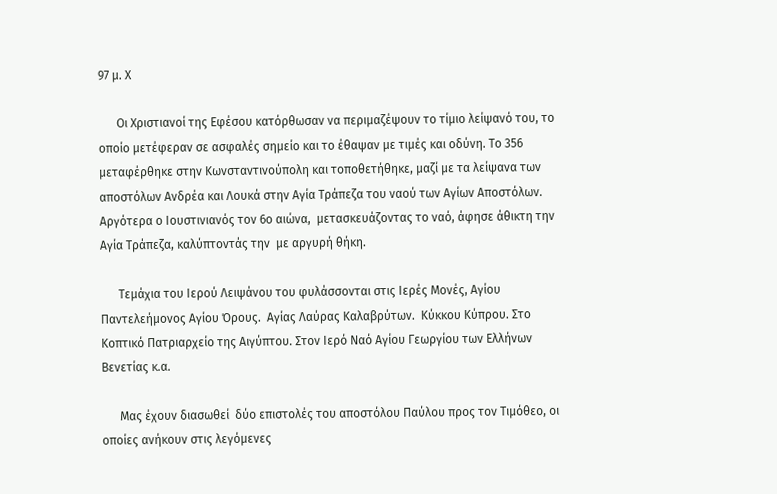97 μ. Χ

      Οι Χριστιανοί της Εφέσου κατόρθωσαν να περιμαζέψουν το τίμιο λείψανό του, το οποίο μετέφεραν σε ασφαλές σημείο και το έθαψαν με τιμές και οδύνη. Το 356 μεταφέρθηκε στην Κωνσταντινούπολη και τοποθετήθηκε, μαζί με τα λείψανα των αποστόλων Ανδρέα και Λουκά στην Αγία Τράπεζα του ναού των Αγίων Αποστόλων. Αργότερα ο Ιουστινιανός τον 6ο αιώνα,  μετασκευάζοντας το ναό, άφησε άθικτη την Αγία Τράπεζα, καλύπτοντάς την  με αργυρή θήκη.

      Τεμάχια του Ιερού Λειψάνου του φυλάσσονται στις Ιερές Μονές, Αγίου Παντελεήμονος Αγίου Όρους.  Αγίας Λαύρας Καλαβρύτων.  Κύκκου Κύπρου. Στο Κοπτικό Πατριαρχείο της Αιγύπτου. Στον Ιερό Ναό Αγίου Γεωργίου των Ελλήνων Βενετίας κ.α.

      Μας έχουν διασωθεί  δύο επιστολές του αποστόλου Παύλου προς τον Τιμόθεο, οι οποίες ανήκουν στις λεγόμενες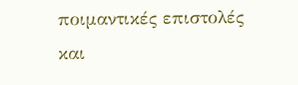ποιμαντικές επιστολές και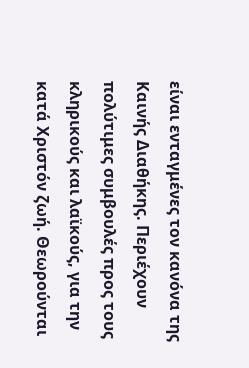είναι ενταγμένες τον κανόνα της Καινής Διαθήκης. Περιέχουν πολύτιμες συμβουλές προς τους κληρικούς και λαϊκούς, για την κατά Χριστόν ζωή. Θεωρούνται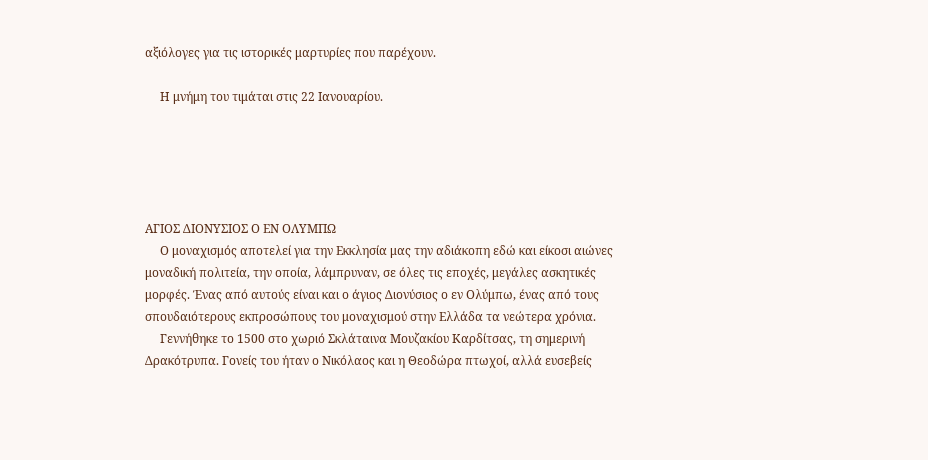αξιόλογες για τις ιστορικές μαρτυρίες που παρέχουν.

     Η μνήμη του τιμάται στις 22 Ιανουαρίου.





ΑΓΙΟΣ ΔΙΟΝΥΣΙΟΣ Ο ΕΝ ΟΛΥΜΠΩ
     Ο μοναχισμός αποτελεί για την Εκκλησία μας την αδιάκοπη εδώ και είκοσι αιώνες μοναδική πολιτεία, την οποία, λάμπρυναν, σε όλες τις εποχές, μεγάλες ασκητικές μορφές. Ένας από αυτούς είναι και ο άγιος Διονύσιος ο εν Ολύμπω, ένας από τους σπουδαιότερους εκπροσώπους του μοναχισμού στην Ελλάδα τα νεώτερα χρόνια.
     Γεννήθηκε το 1500 στο χωριό Σκλάταινα Μουζακίου Καρδίτσας, τη σημερινή Δρακότρυπα. Γονείς του ήταν ο Νικόλαος και η Θεοδώρα πτωχοί, αλλά ευσεβείς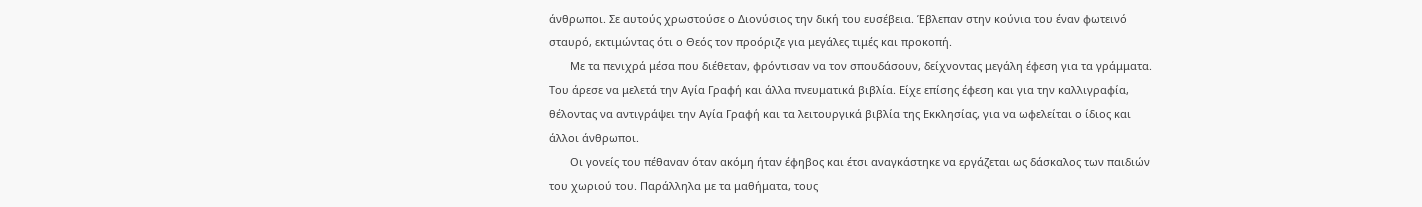άνθρωποι. Σε αυτούς χρωστούσε ο Διονύσιος την δική του ευσέβεια. Έβλεπαν στην κούνια του έναν φωτεινό σταυρό, εκτιμώντας ότι ο Θεός τον προόριζε για μεγάλες τιμές και προκοπή.
       Με τα πενιχρά μέσα που διέθεταν, φρόντισαν να τον σπουδάσουν, δείχνοντας μεγάλη έφεση για τα γράμματα. Του άρεσε να μελετά την Αγία Γραφή και άλλα πνευματικά βιβλία. Είχε επίσης έφεση και για την καλλιγραφία, θέλοντας να αντιγράψει την Αγία Γραφή και τα λειτουργικά βιβλία της Εκκλησίας, για να ωφελείται ο ίδιος και άλλοι άνθρωποι.
       Οι γονείς του πέθαναν όταν ακόμη ήταν έφηβος και έτσι αναγκάστηκε να εργάζεται ως δάσκαλος των παιδιών του χωριού του. Παράλληλα με τα μαθήματα, τους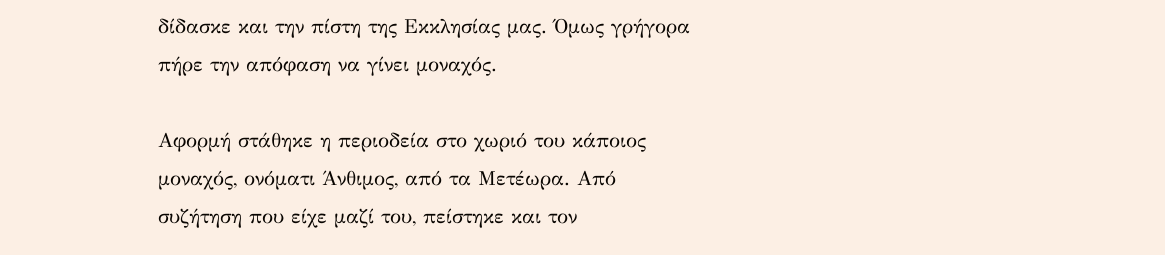δίδασκε και την πίστη της Εκκλησίας μας. Όμως γρήγορα πήρε την απόφαση να γίνει μοναχός.

Αφορμή στάθηκε η περιοδεία στο χωριό του κάποιος μοναχός, ονόματι Άνθιμος, από τα Μετέωρα. Από συζήτηση που είχε μαζί του, πείστηκε και τον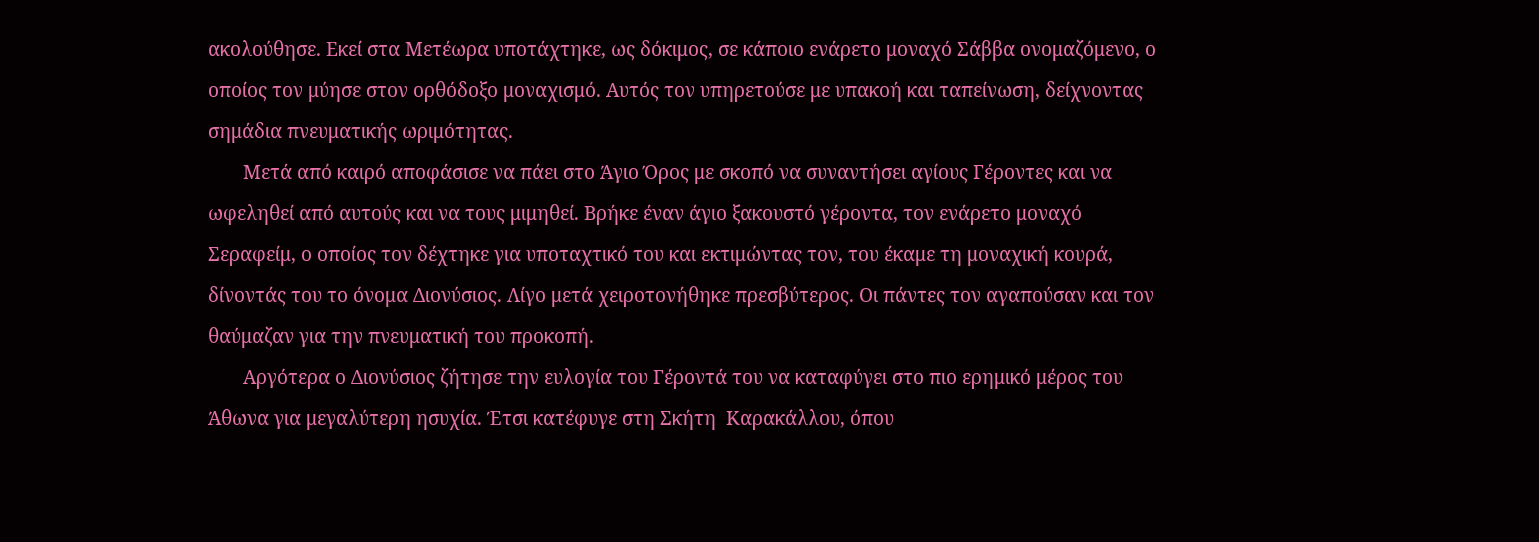ακολούθησε. Εκεί στα Μετέωρα υποτάχτηκε, ως δόκιμος, σε κάποιο ενάρετο μοναχό Σάββα ονομαζόμενο, ο οποίος τον μύησε στον ορθόδοξο μοναχισμό. Αυτός τον υπηρετούσε με υπακοή και ταπείνωση, δείχνοντας σημάδια πνευματικής ωριμότητας.
       Μετά από καιρό αποφάσισε να πάει στο Άγιο Όρος με σκοπό να συναντήσει αγίους Γέροντες και να ωφεληθεί από αυτούς και να τους μιμηθεί. Βρήκε έναν άγιο ξακουστό γέροντα, τον ενάρετο μοναχό Σεραφείμ, ο οποίος τον δέχτηκε για υποταχτικό του και εκτιμώντας τον, του έκαμε τη μοναχική κουρά, δίνοντάς του το όνομα Διονύσιος. Λίγο μετά χειροτονήθηκε πρεσβύτερος. Οι πάντες τον αγαπούσαν και τον θαύμαζαν για την πνευματική του προκοπή.
       Αργότερα ο Διονύσιος ζήτησε την ευλογία του Γέροντά του να καταφύγει στο πιο ερημικό μέρος του Άθωνα για μεγαλύτερη ησυχία. Έτσι κατέφυγε στη Σκήτη  Καρακάλλου, όπου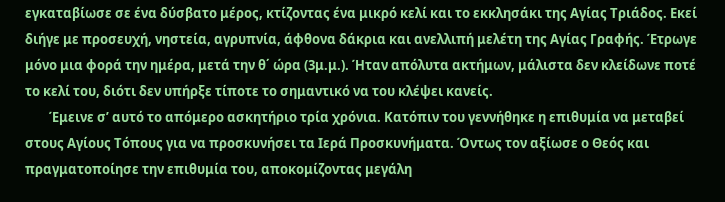εγκαταβίωσε σε ένα δύσβατο μέρος, κτίζοντας ένα μικρό κελί και το εκκλησάκι της Αγίας Τριάδος. Εκεί διήγε με προσευχή, νηστεία, αγρυπνία, άφθονα δάκρια και ανελλιπή μελέτη της Αγίας Γραφής. Έτρωγε μόνο μια φορά την ημέρα, μετά την θ΄ ώρα (3μ.μ.). Ήταν απόλυτα ακτήμων, μάλιστα δεν κλείδωνε ποτέ το κελί του, διότι δεν υπήρξε τίποτε το σημαντικό να του κλέψει κανείς.
        Έμεινε σ’ αυτό το απόμερο ασκητήριο τρία χρόνια. Κατόπιν του γεννήθηκε η επιθυμία να μεταβεί στους Αγίους Τόπους για να προσκυνήσει τα Ιερά Προσκυνήματα. Όντως τον αξίωσε ο Θεός και πραγματοποίησε την επιθυμία του, αποκομίζοντας μεγάλη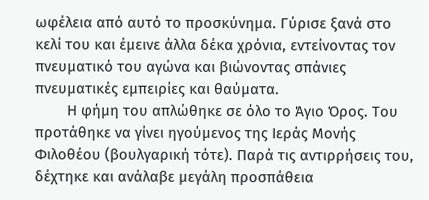ωφέλεια από αυτό το προσκύνημα. Γύρισε ξανά στο κελί του και έμεινε άλλα δέκα χρόνια, εντείνοντας τον πνευματικό του αγώνα και βιώνοντας σπάνιες πνευματικές εμπειρίες και θαύματα.
        Η φήμη του απλώθηκε σε όλο το Άγιο Όρος. Του προτάθηκε να γίνει ηγούμενος της Ιεράς Μονής Φιλοθέου (βουλγαρική τότε). Παρά τις αντιρρήσεις του, δέχτηκε και ανάλαβε μεγάλη προσπάθεια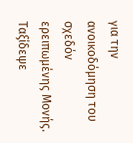για την ανοικοδόμηση του σχεδόν ερειπωμένης Μονής. Ταξίδεψε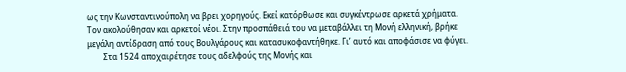ως την Κωνσταντινούπολη να βρει χορηγούς. Εκεί κατόρθωσε και συγκέντρωσε αρκετά χρήματα. Τον ακολούθησαν και αρκετοί νέοι. Στην προσπάθειά του να μεταβάλλει τη Μονή ελληνική, βρήκε μεγάλη αντίδραση από τους Βουλγάρους και κατασυκοφαντήθηκε. Γι’ αυτό και αποφάσισε να φύγει.
        Στα 1524 αποχαιρέτησε τους αδελφούς της Μονής και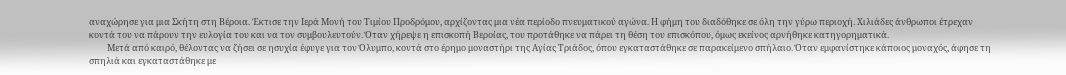αναχώρησε για μια Σκήτη στη Βέροια. Έκτισε την Ιερά Μονή του Τιμίου Προδρόμου, αρχίζοντας μια νέα περίοδο πνευματικού αγώνα. Η φήμη του διαδόθηκε σε όλη την γύρω περιοχή. Χιλιάδες άνθρωποι έτρεχαν κοντά του να πάρουν την ευλογία του και να τον συμβουλευτούν. Όταν χήρεψε η επισκοπή Βεροίας, του προτάθηκε να πάρει τη θέση του επισκόπου, όμως εκείνος αρνήθηκε κατηγορηματικά.
         Μετά από καιρό, θέλοντας να ζήσει σε ησυχία έφυγε για τον Όλυμπο, κοντά στο έρημο μοναστήρι της Αγίας Τριάδος, όπου εγκαταστάθηκε σε παρακείμενο σπήλαιο. Όταν εμφανίστηκε κάποιος μοναχός, άφησε τη σπηλιά και εγκαταστάθηκε με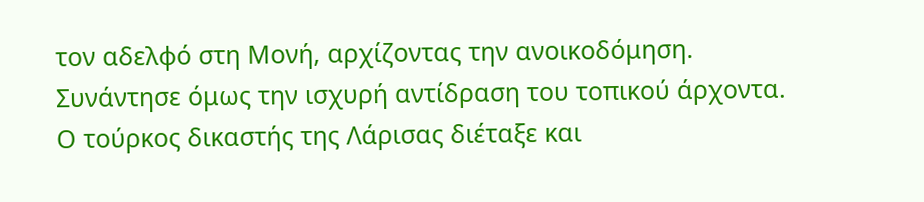τον αδελφό στη Μονή, αρχίζοντας την ανοικοδόμηση.  Συνάντησε όμως την ισχυρή αντίδραση του τοπικού άρχοντα. Ο τούρκος δικαστής της Λάρισας διέταξε και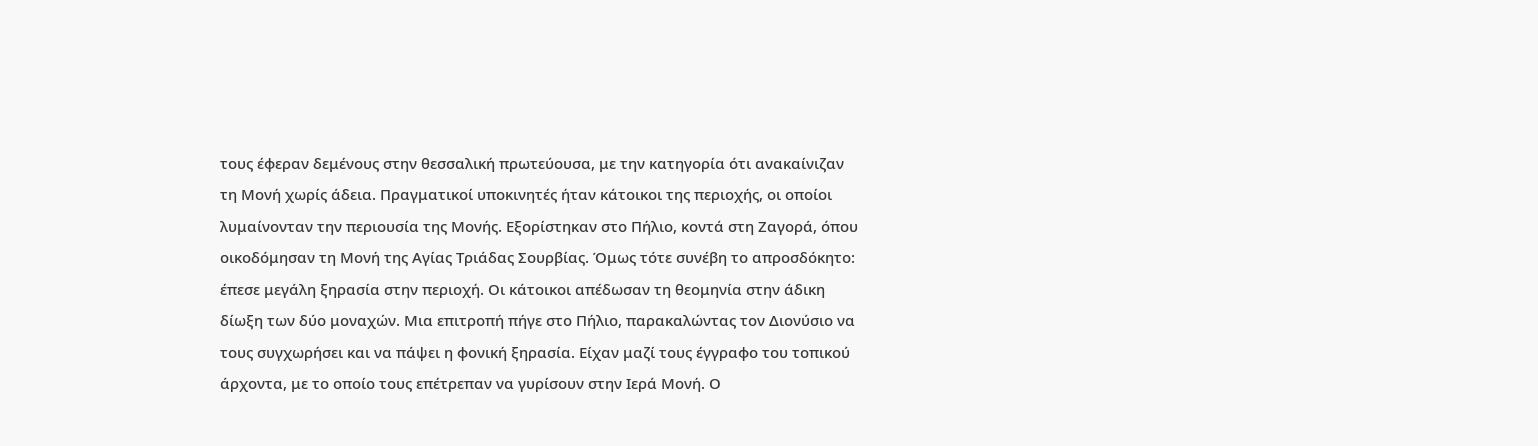τους έφεραν δεμένους στην θεσσαλική πρωτεύουσα, με την κατηγορία ότι ανακαίνιζαν τη Μονή χωρίς άδεια. Πραγματικοί υποκινητές ήταν κάτοικοι της περιοχής, οι οποίοι λυμαίνονταν την περιουσία της Μονής. Εξορίστηκαν στο Πήλιο, κοντά στη Ζαγορά, όπου  οικοδόμησαν τη Μονή της Αγίας Τριάδας Σουρβίας. Όμως τότε συνέβη το απροσδόκητο: έπεσε μεγάλη ξηρασία στην περιοχή. Οι κάτοικοι απέδωσαν τη θεομηνία στην άδικη δίωξη των δύο μοναχών. Μια επιτροπή πήγε στο Πήλιο, παρακαλώντας τον Διονύσιο να τους συγχωρήσει και να πάψει η φονική ξηρασία. Είχαν μαζί τους έγγραφο του τοπικού άρχοντα, με το οποίο τους επέτρεπαν να γυρίσουν στην Ιερά Μονή. Ο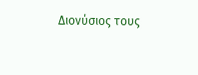Διονύσιος τους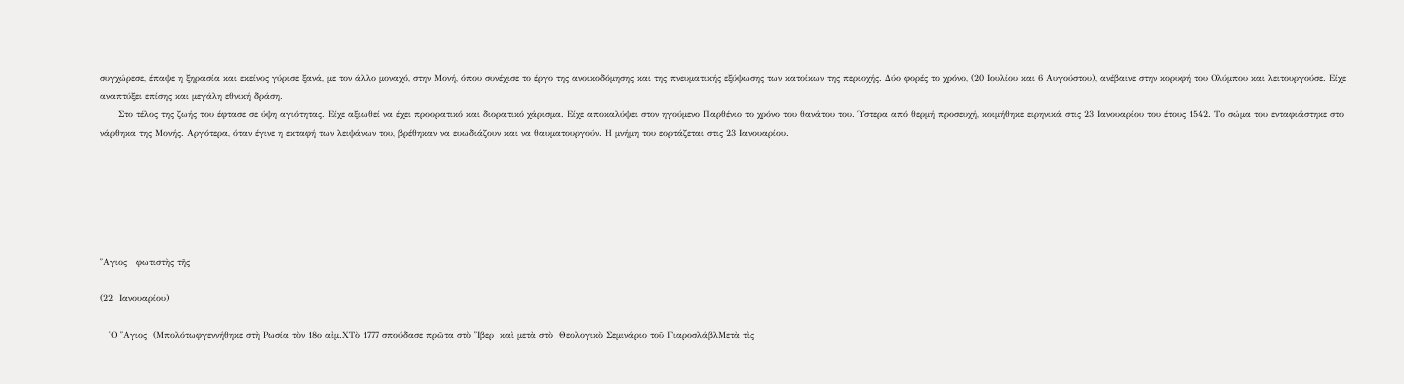συγχώρεσε, έπαψε η ξηρασία και εκείνος γύρισε ξανά, με τον άλλο μοναχό, στην Μονή, όπου συνέχισε το έργο της ανοικοδόμησης και της πνευματικής εξύψωσης των κατοίκων της περιοχής. Δύο φορές το χρόνο, (20 Ιουλίου και 6 Αυγούστου), ανέβαινε στην κορυφή του Ολύμπου και λειτουργούσε. Είχε αναπτύξει επίσης και μεγάλη εθνική δράση.
      Στο τέλος της ζωής του έφτασε σε ύψη αγιότητας. Είχε αξιωθεί να έχει προορατικό και διορατικό χάρισμα. Είχε αποκαλύψει στον ηγούμενο Παρθένιο το χρόνο του θανάτου του. Ύστερα από θερμή προσευχή, κοιμήθηκε ειρηνικά στις 23 Ιανουαρίου του έτους 1542. Το σώμα του ενταφιάστηκε στο νάρθηκα της Μονής. Αργότερα, όταν έγινε η εκταφή των λειψάνων του, βρέθηκαν να ευωδιάζουν και να θαυματουργούν. Η μνήμη του εορτάζεται στις 23 Ιανουαρίου.






῞Αγιος   φωτιστὴς τῆς

(22  Ιανουαρίου)

   ῾Ο ῞Αγιος  (Μπολότωφγεννήθηκε στὴ Ρωσία τὸν 18ο αἰμ.ΧΤὸ 1777 σπούδασε πρῶτα στὸ ῞Ιβερ  καὶ μετὰ στὸ  Θεολογικὸ Σεμινάριο τοῦ ΓιαροσλάβλΜετὰ τὶς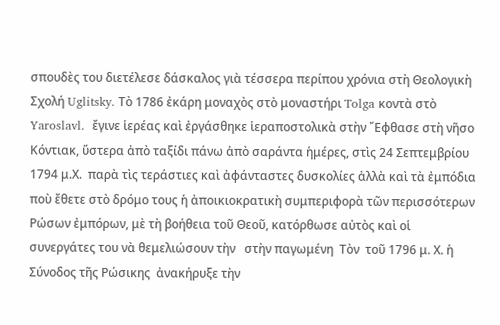σπουδὲς του διετέλεσε δάσκαλος γιὰ τέσσερα περίπου χρόνια στὴ Θεολογικὴ Σχολή Uglitsky. Τὸ 1786 ἐκάρη μοναχὸς στὸ μοναστήρι Tolga κοντὰ στὸ Yaroslavl.  ἔγινε ἱερέας καὶ ἐργάσθηκε ἱεραποστολικὰ στὴν ῎Εφθασε στὴ νῆσο Κόντιακ, ὕστερα ἀπὸ ταξίδι πάνω ἀπὸ σαράντα ἡμέρες, στὶς 24 Σεπτεμβρίου 1794 μ.Χ.  παρὰ τὶς τεράστιες καὶ ἀφάνταστες δυσκολίες ἀλλὰ καὶ τὰ ἐμπόδια ποὺ ἔθετε στὸ δρόμο τους ἡ ἀποικιοκρατικὴ συμπεριφορὰ τῶν περισσότερων Ρώσων ἐμπόρων, μὲ τὴ βοήθεια τοῦ Θεοῦ, κατόρθωσε αὐτὸς καὶ οἱ συνεργάτες του νὰ θεμελιώσουν τὴν   στὴν παγωμένη  Τὸν  τοῦ 1796 μ. Χ. ἡ Σύνοδος τῆς Ρώσικης  ἀνακήρυξε τὴν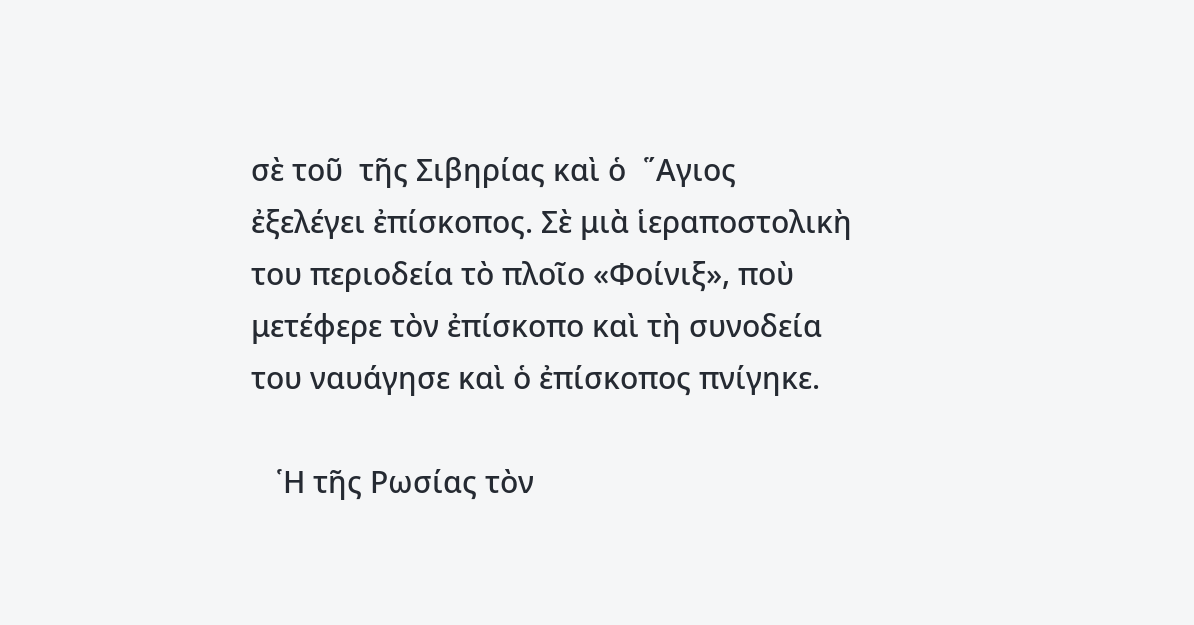σὲ τοῦ  τῆς Σιβηρίας καὶ ὁ  ῞Αγιος  ἐξελέγει ἐπίσκοπος. Σὲ μιὰ ἱεραποστολικὴ του περιοδεία τὸ πλοῖο «Φοίνιξ», ποὺ μετέφερε τὸν ἐπίσκοπο καὶ τὴ συνοδεία του ναυάγησε καὶ ὁ ἐπίσκοπος πνίγηκε.

   ῾Η τῆς Ρωσίας τὸν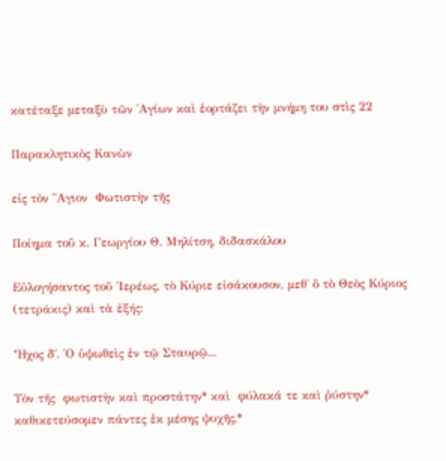κατέταξε μεταξὺ τῶν ῾Αγίων καὶ ἑορτάζει τὴν μνήμη του στὶς 22

Παρακλητικὸς Κανὼν

εἰς τὸν ῞Αγιον  Φωτιστὴν τῆς

Ποίημα τοῦ κ. Γεωργίου Θ. Μηλίτση, διδασκάλου

Εὐλογήσαντος τοῦ ῾Ιερέως, τὸ Κύριε εἰσάκουσον, μεθ̉ ὃ τὸ Θεὸς Κύριος (τετράκις) καὶ τὰ ἑξής:

Ἦχος δ΄. ῾Ο ὑψωθεὶς ἐν τῷ Σταυρῷ...

Τὸν τῆς  φωτιστὴν καὶ προστάτην* καὶ  φύλακά τε καὶ ῥύστην* καθικετεύσομεν πάντες ἐκ μέσης ψυχῆς,*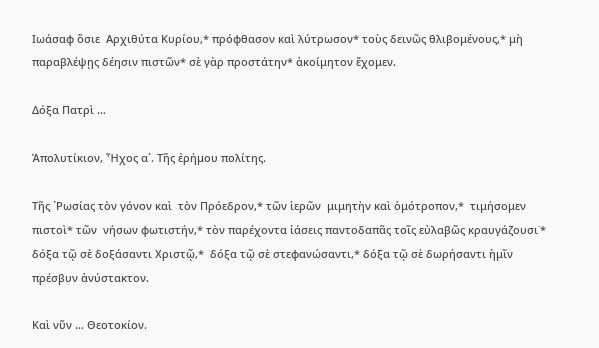Ιωάσαφ ὅσιε  Αρχιθύτα Κυρίου,* πρόφθασον καὶ λύτρωσον* τοὺς δεινῶς θλιβομένους,* μὴ παραβλέψῃς δέησιν πιστῶν* σὲ γὰρ προστάτην* ἀκοίμητον ἔχομεν.

Δόξα Πατρὶ …

Ἀπολυτίκιον, Ἦχος α´. Τῆς ἐρήμου πολίτης.

Τῆς ῾Ρωσίας τὸν γόνον καὶ  τὸν Πρόεδρον,* τῶν ἱερῶν  μιμητὴν καὶ ὁμότροπον,*  τιμήσομεν πιστοὶ* τῶν  νήσων φωτιστήν,* τὸν παρέχοντα ἰάσεις παντοδαπᾶς τοῖς εὐλαβῶς κραυγάζουσι˙* δόξα τῷ σὲ δοξάσαντι Χριστῷ,*  δόξα τῷ σὲ στεφανώσαντι,* δόξα τῷ σὲ δωρήσαντι ἡμῖν πρέσβυν ἀνύστακτον.

Καὶ νῦν … Θεοτοκίον.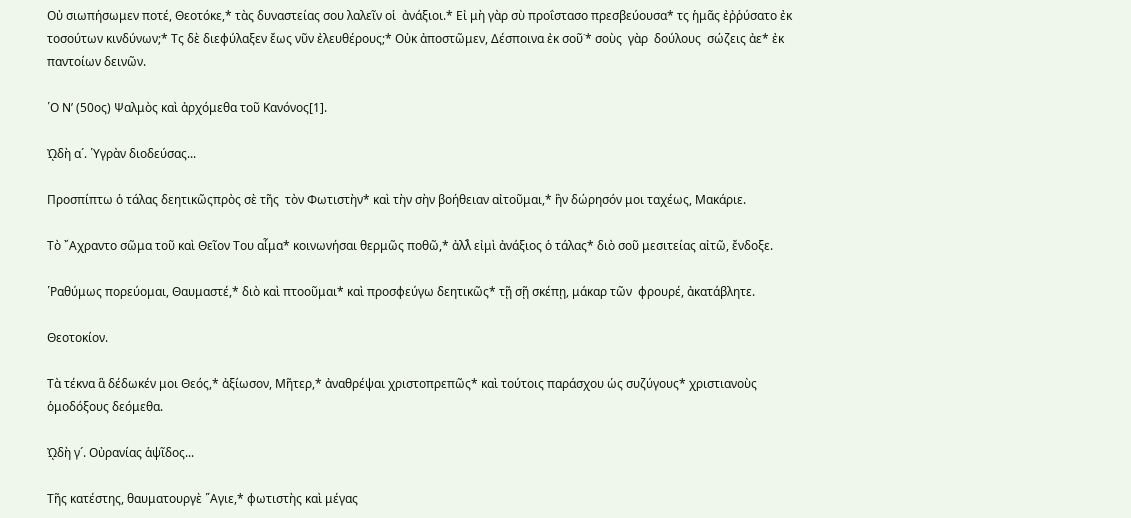Οὐ σιωπήσωμεν ποτέ, Θεοτόκε,* τὰς δυναστείας σου λαλεῖν οἱ  ἀνάξιοι.* Εἰ μὴ γὰρ σὺ προΐστασο πρεσβεύουσα* τς ἡμᾶς ἐῤῥύσατο ἐκ τοσούτων κινδύνων;* Τς δὲ διεφύλαξεν ἔως νῦν ἐλευθέρους;* Οὐκ ἀποστῶμεν, Δέσποινα ἐκ σοῦ˙* σοὺς  γὰρ  δούλους  σώζεις ἀε* ἐκ παντοίων δεινῶν.

῾Ο Νʹ (50ος) Ψαλμὸς καὶ ἀρχόμεθα τοῦ Κανόνος[1].

ᾨδὴ α´. ῾Υγρὰν διοδεύσας...

Προσπίπτω ὁ τάλας δεητικῶςπρὸς σὲ τῆς  τὸν Φωτιστὴν* καὶ τὴν σὴν βοήθειαν αἰτοῦμαι,* ἣν δώρησόν μοι ταχέως, Μακάριε.

Τὸ ῎Αχραντο σῶμα τοῦ καὶ Θεῖον Του αἷμα* κοινωνήσαι θερμῶς ποθῶ,* ἀλλ̉ εἰμὶ ἀνάξιος ὁ τάλας* διὸ σοῦ μεσιτείας αἰτῶ, ἔνδοξε.

῾Ραθύμως πορεύομαι, Θαυμαστέ,* διὸ καὶ πτοοῦμαι* καὶ προσφεύγω δεητικῶς* τῇ σῇ σκέπῃ, μάκαρ τῶν  φρουρέ, ἀκατάβλητε.

Θεοτοκίον.

Τὰ τέκνα ἃ δέδωκέν μοι Θεός,* ἀξίωσον, Μῆτερ,* ἀναθρέψαι χριστοπρεπῶς* καὶ τούτοις παράσχου ὡς συζύγους* χριστιανοὺς ὁμοδόξους δεόμεθα.

ᾨδὴ γ´. Οὐρανίας ἁψῖδος...

Τῆς κατέστης, θαυματουργὲ ῞Αγιε,* φωτιστὴς καὶ μέγας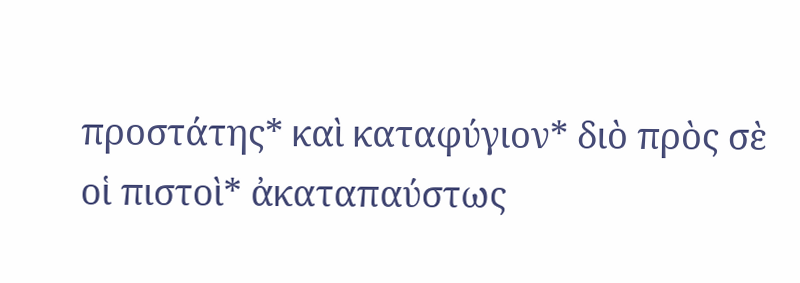προστάτης* καὶ καταφύγιον* διὸ πρὸς σὲ οἱ πιστοὶ* ἀκαταπαύστως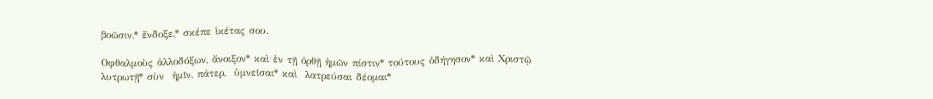βοῶσιν,* ἔνδοξε,* σκέπε ἱκέτας σου.

Οφθαλμοὺς ἀλλοδόξων, ἄνοιξον* καὶ ἐν τῇ ὀρθῇ ἡμῶν πίστιν* τούτους ὁδήγησον* καὶ Χριστῷ λυτρωτῇ* σὺν  ἡμῖν, πάτερ,  ὑμνεῖσαι* καὶ  λατρεύσαι δέομαι*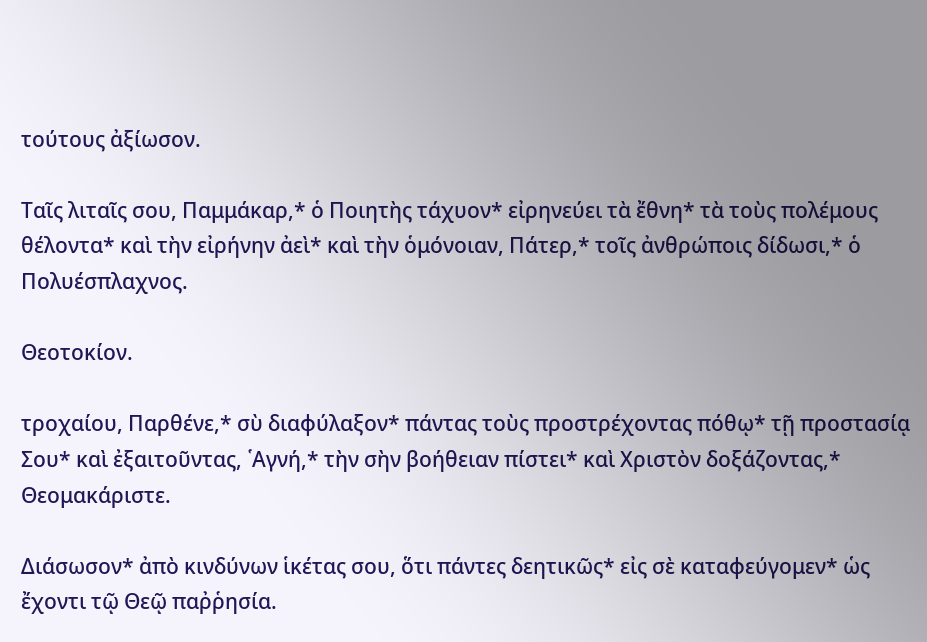τούτους ἀξίωσον.

Ταῖς λιταῖς σου, Παμμάκαρ,* ὁ Ποιητὴς τάχυον* εἰρηνεύει τὰ ἔθνη* τὰ τοὺς πολέμους θέλοντα* καὶ τὴν εἰρήνην ἀεὶ* καὶ τὴν ὁμόνοιαν, Πάτερ,* τοῖς ἀνθρώποις δίδωσι,* ὁ Πολυέσπλαχνος.

Θεοτοκίον.

τροχαίου, Παρθένε,* σὺ διαφύλαξον* πάντας τοὺς προστρέχοντας πόθῳ* τῇ προστασίᾳ Σου* καὶ ἐξαιτοῦντας, ῾Αγνή,* τὴν σὴν βοήθειαν πίστει* καὶ Χριστὸν δοξάζοντας,* Θεομακάριστε.

Διάσωσον* ἀπὸ κινδύνων ἱκέτας σου, ὅτι πάντες δεητικῶς* εἰς σὲ καταφεύγομεν* ὡς ἔχοντι τῷ Θεῷ παῤῥησία.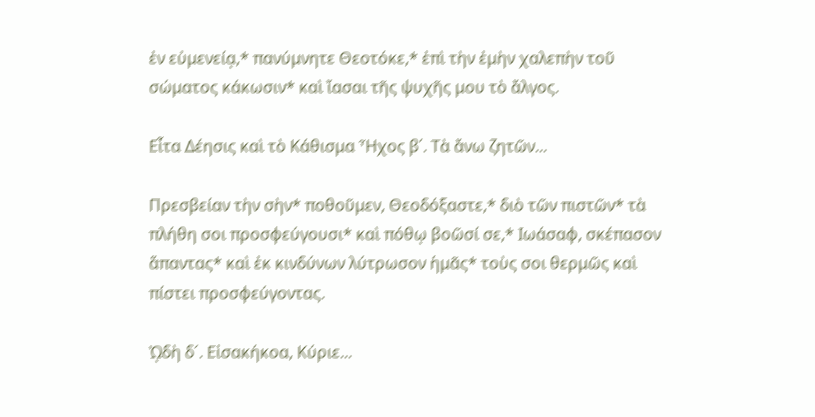ἐν εὐμενείᾳ,* πανύμνητε Θεοτόκε,* ἐπὶ τὴν ἐμὴν χαλεπὴν τοῦ σώματος κάκωσιν* καὶ ἴασαι τῆς ψυχῆς μου τὸ ἄλγος.

Εἶτα Δέησις καὶ τὸ Κάθισμα Ἦχος β΄. Τὰ ἄνω ζητῶν...

Πρεσβείαν τὴν σὴν* ποθοῦμεν, Θεοδόξαστε,* διὸ τῶν πιστῶν* τὰ πλήθη σοι προσφεύγουσι* καὶ πόθῳ βοῶσί σε,* Ιωάσαφ, σκέπασον ἅπαντας* καὶ ἐκ κινδύνων λύτρωσον ἡμᾶς* τοὺς σοι θερμῶς καὶ πίστει προσφεύγοντας.

ᾨδὴ δ´. Εἰσακήκοα, Κύριε...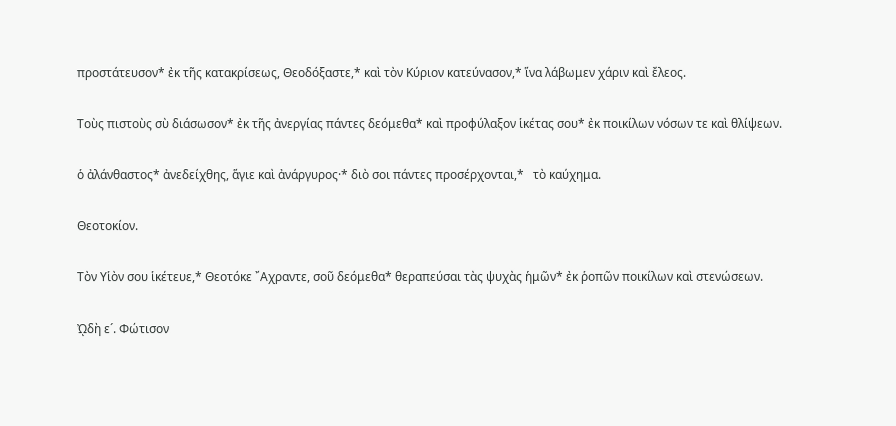προστάτευσον* ἐκ τῆς κατακρίσεως, Θεοδόξαστε,* καὶ τὸν Κύριον κατεύνασον,* ἵνα λάβωμεν χάριν καὶ ἔλεος.

Τοὺς πιστοὺς σὺ διάσωσον* ἐκ τῆς ἀνεργίας πάντες δεόμεθα* καὶ προφύλαξον ἱκέτας σου* ἐκ ποικίλων νόσων τε καὶ θλίψεων.

ὁ ἀλάνθαστος* ἀνεδείχθης, ἅγιε καὶ ἀνάργυρος·* διὸ σοι πάντες προσέρχονται,*   τὸ καύχημα.

Θεοτοκίον.

Τὸν Υἱὸν σου ἱκέτευε,* Θεοτόκε ῎Αχραντε, σοῦ δεόμεθα* θεραπεύσαι τὰς ψυχὰς ἡμῶν* ἐκ ῥοπῶν ποικίλων καὶ στενώσεων.

ᾨδὴ ε´. Φώτισον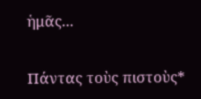ἡμᾶς...

Πάντας τοὺς πιστοὺς*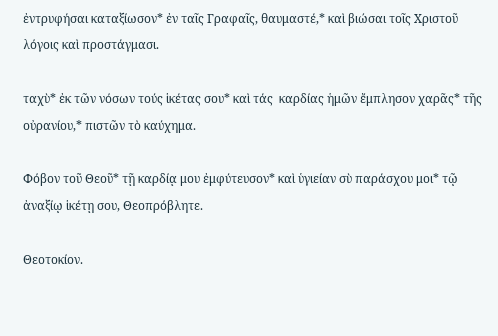ἐντρυφήσαι καταξίωσον* ἐν ταῖς Γραφαῖς, θαυμαστέ,* καὶ βιώσαι τοῖς Χριστοῦ λόγοις καὶ προστάγμασι.

ταχὺ* ἐκ τῶν νόσων τούς ἱκέτας σου* καὶ τάς  καρδίας ἡμῶν ἔμπλησον χαρᾶς* τῆς  οὐρανίου,* πιστῶν τὸ καύχημα.

Φόβον τοῦ Θεοῦ* τῇ καρδίᾳ μου ἐμφύτευσον* καὶ ὑγιείαν σὺ παράσχου μοι* τῷ ἀναξίῳ ἱκέτῃ σου, Θεοπρόβλητε.

Θεοτοκίον.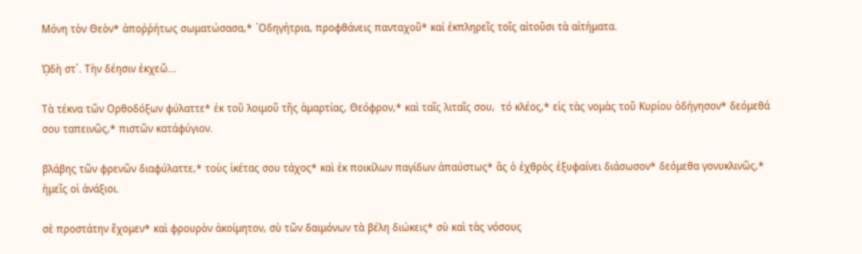Μόνη τὸν Θεὸν* ἀποῤῥήτως σωματώσασα,* ῾Οδηγήτρια, προφθάνεις πανταχοῦ* καί ἐκπληρεῖς τοῖς αἰτοῦσι τὰ αἰτήματα.

ᾨδὴ στ´. Τὴν δέησιν ἐκχεῶ...

Τὰ τέκνα τῶν Ορθοδόξων φύλαττε* ἐκ τοῦ λοιμοῦ τῆς ἁμαρτίας, Θεόφρον,* καὶ ταῖς λιταῖς σου,  τό κλέος,* εἰς τὰς νομὰς τοῦ Κυρίου ὁδήγησον* δεόμεθά σου ταπεινῶς,* πιστῶν κατάφύγιον.

βλάβης τῶν φρενῶν διαφύλαττε,* τοὺς ἱκέτας σου τάχος* καὶ ἐκ ποικίλων παγίδων ἀπαύστως* ἃς ὁ ἐχθρὸς ἐξυφαίνει διάσωσον* δεόμεθα γονυκλινῶς,* ἡμεῖς οἱ ἀνάξιοι.

σὲ προστάτην ἔχομεν* καὶ φρουρὸν ἀκοίμητον, σὺ τῶν δαιμόνων τὰ βέλη διώκεις* σὺ καὶ τὰς νόσους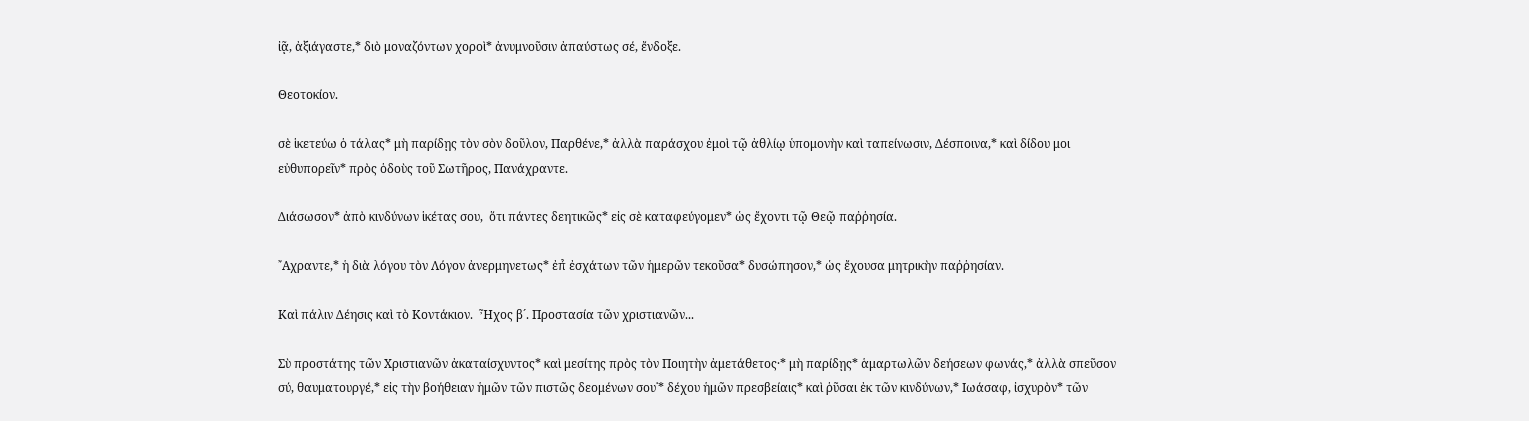ἰᾷ, ἀξιάγαστε,* διὸ μοναζόντων χοροὶ* ἀνυμνοῦσιν ἀπαύστως σέ, ἔνδοξε.

Θεοτοκίον.

σὲ ἱκετεύω ὁ τάλας* μὴ παρίδῃς τὸν σὸν δοῦλον, Παρθένε,* ἀλλὰ παράσχου ἐμοὶ τῷ ἀθλίῳ ὑπομονὴν καὶ ταπείνωσιν, Δέσποινα,* καὶ δίδου μοι εὐθυπορεῖν* πρὸς ὁδοὺς τοῦ Σωτῆρος, Πανάχραντε.

Διάσωσον* ἀπὸ κινδύνων ἱκέτας σου,  ὅτι πάντες δεητικῶς* εἰς σὲ καταφεύγομεν* ὡς ἔχοντι τῷ Θεῷ παῤῥησία.

῎Αχραντε,* ἡ διὰ λόγου τὸν Λόγον ἀνερμηνετως* ἐπ̉ ἐσχάτων τῶν ἡμερῶν τεκοῦσα* δυσώπησον,* ὡς ἔχουσα μητρικὴν παῤῥησίαν.

Καὶ πάλιν Δέησις καὶ τὸ Κοντάκιον.  Ἦχος β´. Προστασία τῶν χριστιανῶν...

Σὺ προστάτης τῶν Χριστιανῶν ἀκαταίσχυντος* καὶ μεσίτης πρὸς τὸν Ποιητὴν ἀμετάθετος·* μὴ παρίδῃς* ἁμαρτωλῶν δεήσεων φωνάς,* ἀλλὰ σπεῦσον σύ, θαυματουργέ,* εἰς τὴν βοήθειαν ἡμῶν τῶν πιστῶς δεομένων σου˙* δέχου ἡμῶν πρεσβείαις* καὶ ῥῦσαι ἐκ τῶν κινδύνων,* Ιωάσαφ, ἰσχυρὸν* τῶν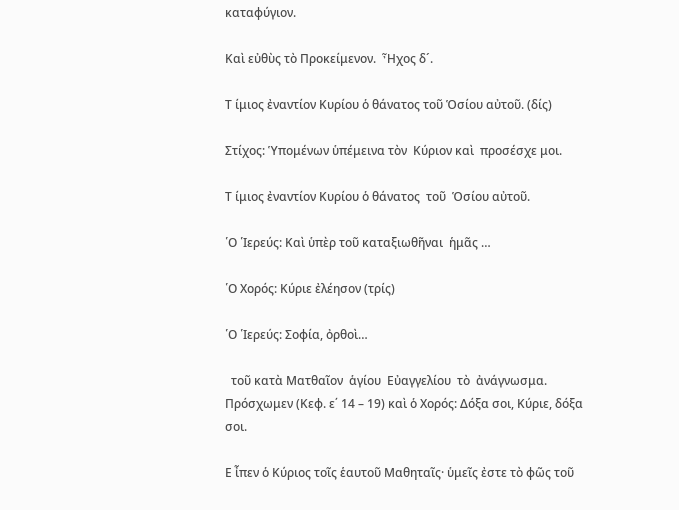καταφύγιον.

Καὶ εὐθὺς τὸ Προκείμενον.  Ἦχος δ´.

Τ ίμιος ἐναντίον Κυρίου ὁ θάνατος τοῦ Ὁσίου αὐτοῦ. (δίς)

Στίχος: Ὑπομένων ὑπέμεινα τὸν  Κύριον καὶ  προσέσχε μοι.

Τ ίμιος ἐναντίον Κυρίου ὁ θάνατος  τοῦ  Ὁσίου αὐτοῦ.

῾Ο ῾Ιερεύς: Καὶ ὑπὲρ τοῦ καταξιωθῆναι  ἡμᾶς …

῾Ο Χορός: Κύριε ἐλέησον (τρίς)

῾Ο ῾Ιερεύς: Σοφία, ὀρθοὶ…

  τοῦ κατὰ Ματθαῖον  ἁγίου  Εὐαγγελίου  τὸ  ἀνάγνωσμα. Πρόσχωμεν (Κεφ. ε΄ 14 – 19) καὶ ὁ Χορός: Δόξα σοι, Κύριε, δόξα σοι.

Ε ἶπεν ὁ Κύριος τοῖς ἑαυτοῦ Μαθηταῖς· ὑμεῖς ἐστε τὸ φῶς τοῦ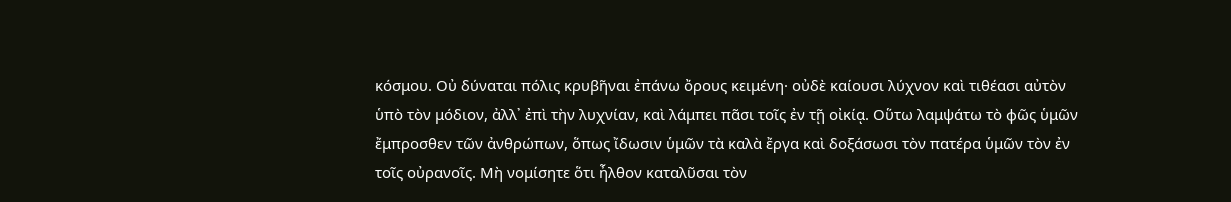κόσμου. Οὐ δύναται πόλις κρυβῆναι ἐπάνω ὄρους κειμένη· οὐδὲ καίουσι λύχνον καὶ τιθέασι αὐτὸν ὑπὸ τὸν μόδιον, ἀλλ᾿ ἐπὶ τὴν λυχνίαν, καὶ λάμπει πᾶσι τοῖς ἐν τῇ οἰκίᾳ. Οὕτω λαμψάτω τὸ φῶς ὑμῶν ἔμπροσθεν τῶν ἀνθρώπων, ὅπως ἴδωσιν ὑμῶν τὰ καλὰ ἔργα καὶ δοξάσωσι τὸν πατέρα ὑμῶν τὸν ἐν τοῖς οὐρανοῖς. Μὴ νομίσητε ὅτι ἦλθον καταλῦσαι τὸν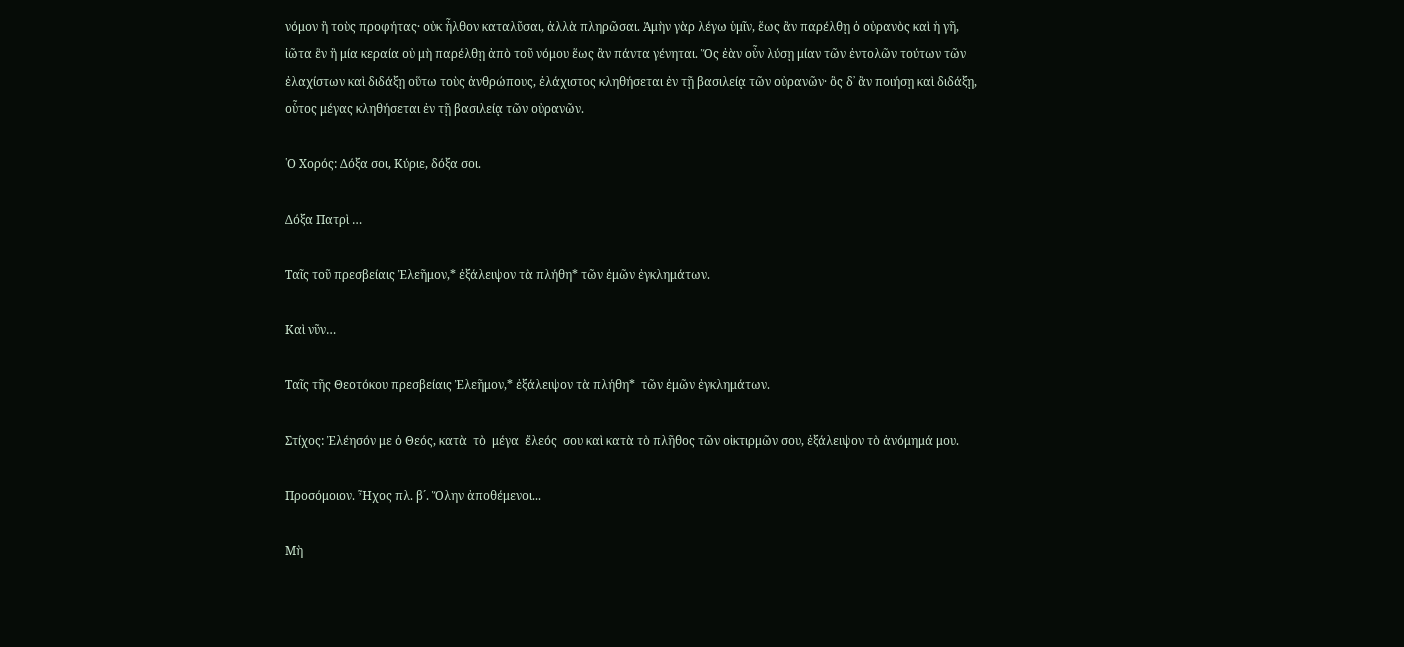νόμον ἢ τοὺς προφήτας· οὐκ ἦλθον καταλῦσαι, ἀλλὰ πληρῶσαι. Ἀμὴν γὰρ λέγω ὑμῖν, ἕως ἂν παρέλθῃ ὁ οὐρανὸς καὶ ἡ γῆ, ἰῶτα ἓν ἢ μία κεραία οὐ μὴ παρέλθῃ ἀπὸ τοῦ νόμου ἕως ἂν πάντα γένηται. Ὅς ἐὰν οὖν λύσῃ μίαν τῶν ἐντολῶν τούτων τῶν ἐλαχίστων καὶ διδάξῃ οὕτω τοὺς ἀνθρώπους, ἐλάχιστος κληθήσεται ἐν τῇ βασιλείᾳ τῶν οὐρανῶν· ὃς δ᾿ ἂν ποιήσῃ καὶ διδάξῃ, οὗτος μέγας κληθήσεται ἐν τῇ βασιλείᾳ τῶν οὐρανῶν.

῾Ο Χορός: Δόξα σοι, Κύριε, δόξα σοι.

Δόξα Πατρὶ …

Ταῖς τοῦ πρεσβείαις Ἐλεῆμον,* ἐξάλειψον τὰ πλήθη* τῶν ἐμῶν ἐγκλημάτων.

Καὶ νῦν…

Ταῖς τῆς Θεοτόκου πρεσβείαις Ἐλεῆμον,* ἐξάλειψον τὰ πλήθη*  τῶν ἐμῶν ἐγκλημάτων.

Στίχος: Ἐλέησόν με ὁ Θεός, κατὰ  τὸ  μέγα  ἔλεός  σου καὶ κατὰ τὸ πλῆθος τῶν οἰκτιρμῶν σου, ἐξάλειψον τὸ ἀνόμημά μου.

Προσόμοιον. Ἦχος πλ. β´. Ὅλην ἀποθέμενοι...

Μὴ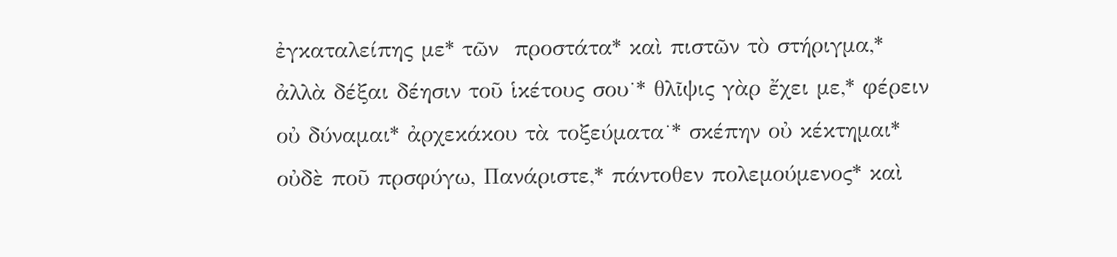ἐγκαταλείπης με* τῶν  προστάτα* καὶ πιστῶν τὸ στήριγμα,* ἀλλὰ δέξαι δέησιν τοῦ ἱκέτους σου˙* θλῖψις γὰρ ἔχει με,* φέρειν οὐ δύναμαι* ἀρχεκάκου τὰ τοξεύματα˙* σκέπην οὐ κέκτημαι* οὐδὲ ποῦ πρσφύγω, Πανάριστε,* πάντοθεν πολεμούμενος* καὶ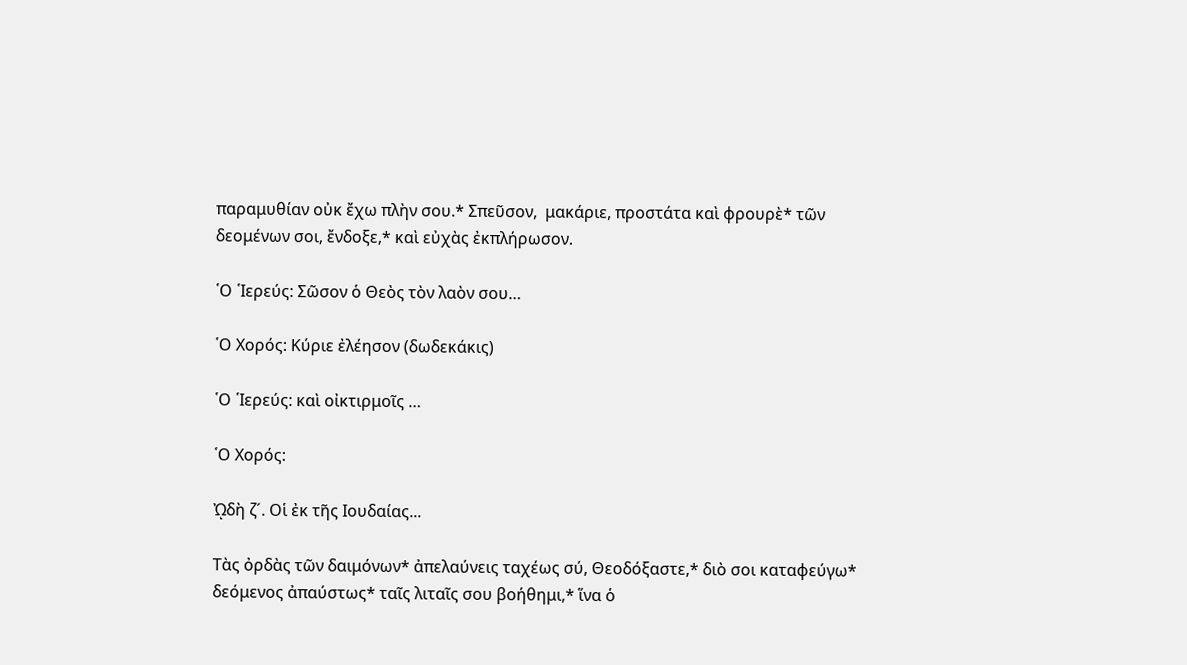παραμυθίαν οὐκ ἔχω πλὴν σου.* Σπεῦσον,  μακάριε, προστάτα καὶ φρουρὲ* τῶν δεομένων σοι, ἔνδοξε,* καὶ εὐχὰς ἐκπλήρωσον.

῾Ο ῾Ιερεύς: Σῶσον ὁ Θεὸς τὸν λαὸν σου…

῾Ο Χορός: Κύριε ἐλέησον (δωδεκάκις)

῾Ο ῾Ιερεύς: καὶ οἰκτιρμοῖς …

῾Ο Χορός:

ᾨδὴ ζ´. Οἱ ἐκ τῆς Ιουδαίας...

Τὰς ὀρδὰς τῶν δαιμόνων* ἀπελαύνεις ταχέως σύ, Θεοδόξαστε,* διὸ σοι καταφεύγω* δεόμενος ἀπαύστως* ταῖς λιταῖς σου βοήθημι,* ἵνα ὁ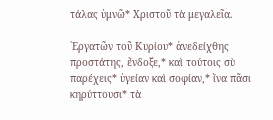τάλας ὑμνῶ* Χριστοῦ τὰ μεγαλεῖα.

῾Εργατῶν τοῦ Κυρίου* ἀνεδείχθης προστάτης, ἔνδοξε,* καὶ τούτοις σὺ παρέχεις* ὑγείαν καὶ σοφίαν,* ἵνα πᾶσι κηρύττουσι* τὰ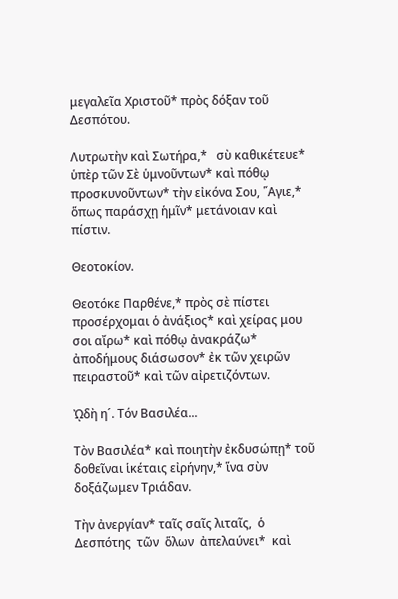μεγαλεῖα Χριστοῦ* πρὸς δόξαν τοῦ Δεσπότου.

Λυτρωτὴν καὶ Σωτήρα,*   σὺ καθικέτευε* ὑπὲρ τῶν Σὲ ὑμνοῦντων* καὶ πόθῳ προσκυνοῦντων* τὴν εἰκόνα Σου, ῞Αγιε,* ὅπως παράσχῃ ἡμῖν* μετάνοιαν καὶ πίστιν.

Θεοτοκίον.

Θεοτόκε Παρθένε,* πρὸς σὲ πίστει προσέρχομαι ὁ ἀνάξιος* καὶ χείρας μου σοι αἴρω* καὶ πόθῳ ἀνακράζω* ἀποδήμους διάσωσον* ἐκ τῶν χειρῶν πειραστοῦ* καὶ τῶν αἰρετιζόντων.

ᾨδὴ η´. Τόν Βασιλέα...

Τὸν Βασιλέα* καὶ ποιητὴν ἐκδυσώπῃ* τοῦ δοθεῖναι ἱκέταις εἰρήνην,* ἵνα σὺν δοξάζωμεν Τριάδαν.

Τὴν ἀνεργίαν* ταῖς σαῖς λιταῖς,  ὁ Δεσπότης  τῶν  ὅλων  ἀπελαύνει*  καὶ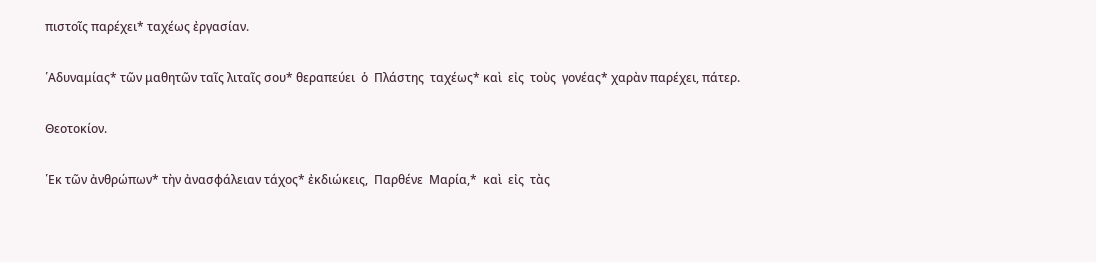πιστοῖς παρέχει* ταχέως ἐργασίαν.

῾Αδυναμίας* τῶν μαθητῶν ταῖς λιταῖς σου* θεραπεύει  ὁ  Πλάστης  ταχέως* καὶ  εἰς  τοὺς  γονέας* χαρὰν παρέχει, πάτερ.

Θεοτοκίον.

῾Εκ τῶν ἀνθρώπων* τὴν ἀνασφάλειαν τάχος* ἐκδιώκεις,  Παρθένε  Μαρία,*  καὶ  εἰς  τὰς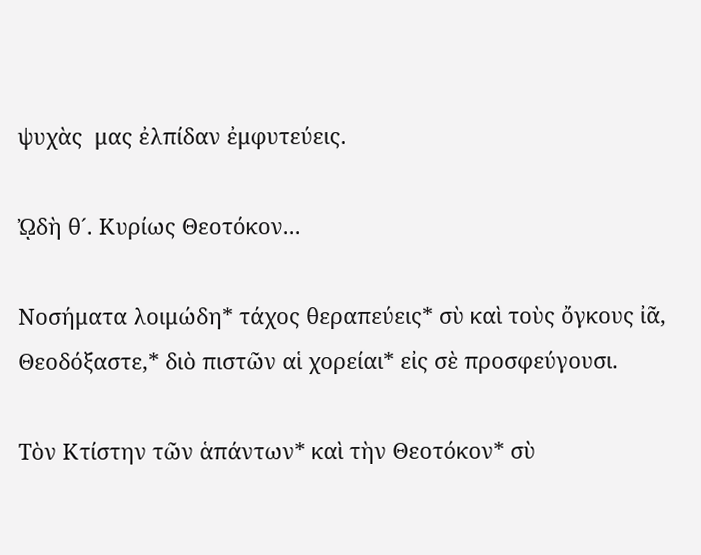ψυχὰς  μας ἐλπίδαν ἐμφυτεύεις.

ᾨδὴ θ´. Κυρίως Θεοτόκον...

Νοσήματα λοιμώδη* τάχος θεραπεύεις* σὺ καὶ τοὺς ὄγκους ἰᾶ, Θεοδόξαστε,* διὸ πιστῶν αἱ χορείαι* εἰς σὲ προσφεύγουσι.

Τὸν Κτίστην τῶν ἁπάντων* καὶ τὴν Θεοτόκον* σὺ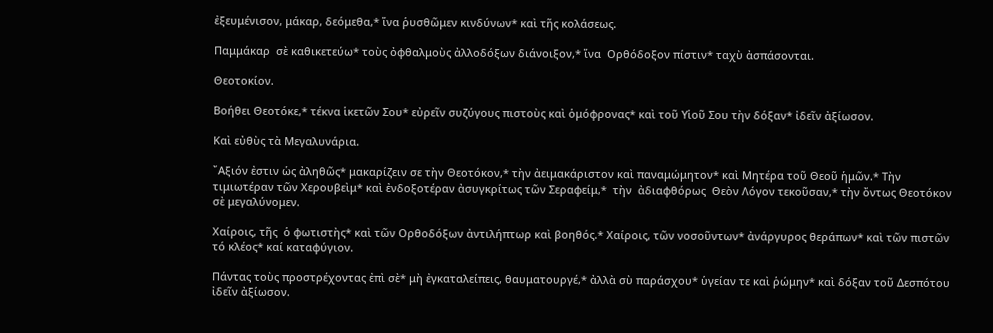ἐξευμένισον, μάκαρ, δεόμεθα,* ἵνα ῥυσθῶμεν κινδύνων* καὶ τῆς κολάσεως.

Παμμάκαρ  σὲ καθικετεύω* τοὺς ὀφθαλμοὺς ἀλλοδόξων διάνοιξον,* ἵνα  Ορθόδοξον πίστιν* ταχὺ ἀσπάσονται.

Θεοτοκίον.

Βοήθει Θεοτόκε,* τέκνα ἱκετῶν Σου* εὐρεῖν συζύγους πιστοὺς καὶ ὁμόφρονας* καὶ τοῦ Υἱοῦ Σου τὴν δόξαν* ἰδεῖν ἀξίωσον.

Καὶ εὐθὺς τὰ Μεγαλυνάρια.

῎Αξιόν ἐστιν ὡς ἀληθῶς* μακαρίζειν σε τὴν Θεοτόκον,* τὴν ἀειμακάριστον καὶ παναμώμητον* καὶ Μητέρα τοῦ Θεοῦ ἡμῶν.* Τὴν τιμιωτέραν τῶν Χερουβεὶμ* καὶ ἐνδοξοτέραν ἀσυγκρίτως τῶν Σεραφείμ,*  τὴν  ἀδιαφθόρως  Θεὸν Λόγον τεκοῦσαν,* τὴν ὄντως Θεοτόκον σὲ μεγαλύνομεν.

Χαίροις, τῆς  ὁ φωτιστὴς* καὶ τῶν Ορθοδόξων ἀντιλήπτωρ καὶ βοηθός.* Χαίροις, τῶν νοσοῦντων* ἀνάργυρος θεράπων* καὶ τῶν πιστῶν τό κλέος* καί καταφύγιον.

Πάντας τοὺς προστρέχοντας ἐπὶ σὲ* μὴ ἐγκαταλείπεις, θαυματουργέ,* ἀλλὰ σὺ παράσχου* ὑγείαν τε καὶ ῥώμην* καὶ δόξαν τοῦ Δεσπότου ἰδεῖν ἀξίωσον.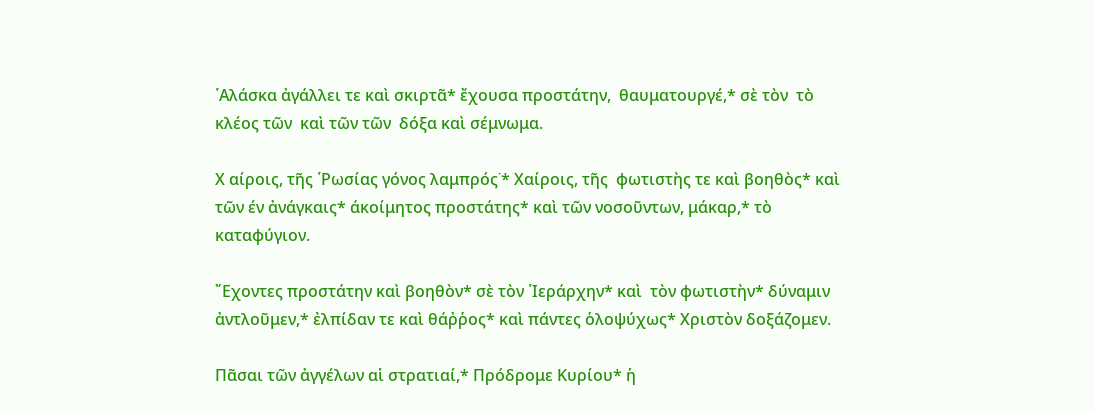῾Αλάσκα ἀγάλλει τε καὶ σκιρτᾶ* ἔχουσα προστάτην,  θαυματουργέ,* σὲ τὸν  τὸ κλέος τῶν  καὶ τῶν τῶν  δόξα καὶ σέμνωμα.

Χ αίροις, τῆς ῾Ρωσίας γόνος λαμπρός˙* Χαίροις, τῆς  φωτιστὴς τε καὶ βοηθὸς* καὶ τῶν έν ἀνάγκαις* άκοίμητος προστάτης* καὶ τῶν νοσοῦντων, μάκαρ,* τὸ καταφύγιον.

῎Εχοντες προστάτην καὶ βοηθὸν* σὲ τὸν ῾Ιεράρχην* καὶ  τὸν φωτιστὴν* δύναμιν ἀντλοῦμεν,* ἐλπίδαν τε καὶ θάῤῥος* καὶ πάντες ὁλοψύχως* Χριστὸν δοξάζομεν.

Πᾶσαι τῶν ἀγγέλων αἱ στρατιαί,* Πρόδρομε Κυρίου* ἡ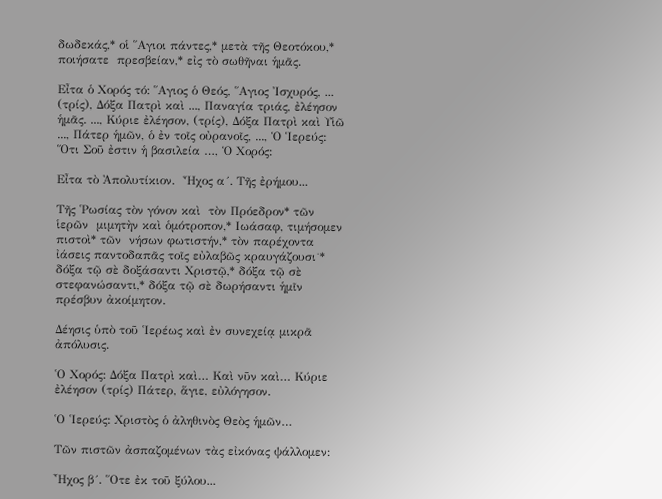δωδεκάς,* οἱ ῞Αγιοι πάντες,* μετὰ τῆς Θεοτόκου,* ποιήσατε  πρεσβείαν,* εἰς τὸ σωθῆναι ἡμᾶς.

Εἶτα ὁ Χορός τό: ῞Αγιος ὁ Θεός, ῞Αγιος Ἰσχυρός, ... (τρίς), Δόξα Πατρὶ καὶ ..., Παναγία τριάς, ἐλέησον ἡμᾶς. ..., Κύριε ἐλέησον, (τρίς), Δόξα Πατρὶ καὶ Υἱῶ ..., Πάτερ ἡμῶν, ὁ ἐν τοῖς οὐρανοῖς, ..., Ὁ Ἱερεύς: Ὅτι Σοῦ ἐστιν ἡ βασιλεία …, Ὁ Χορός:

Εἶτα τὸ Ἀπολυτίκιον.  Ἦχος α´. Τῆς ἐρήμου...

Τῆς ῾Ρωσίας τὸν γόνον καὶ  τὸν Πρόεδρον* τῶν ἱερῶν  μιμητὴν καὶ ὁμότροπον,* Ιωάσαφ, τιμήσομεν πιστοὶ* τῶν  νήσων φωτιστήν,* τὸν παρέχοντα ἰάσεις παντοδαπᾶς τοῖς εὐλαβῶς κραυγάζουσι˙* δόξα τῷ σὲ δοξάσαντι Χριστῷ,* δόξα τῷ σὲ στεφανώσαντι,* δόξα τῷ σὲ δωρήσαντι ἡμῖν πρέσβυν ἀκοίμητον.

Δέησις ὑπὸ τοῦ ῾Ιερέως καὶ ἐν συνεχείᾳ μικρᾶ ἀπόλυσις.

῾Ο Χορός: Δόξα Πατρὶ καὶ… Καὶ νῦν καὶ… Κύριε ἐλέησον (τρίς) Πάτερ, ἅγιε, εὐλόγησον.

῾Ο ῾Ιερεύς: Χριστὸς ὁ ἀληθινὸς Θεὸς ἡμῶν…

Τῶν πιστῶν ἀσπαζομένων τὰς εἰκόνας ψάλλομεν:

῏Ηχος β´. ῞Οτε ἐκ τοῦ ξύλου...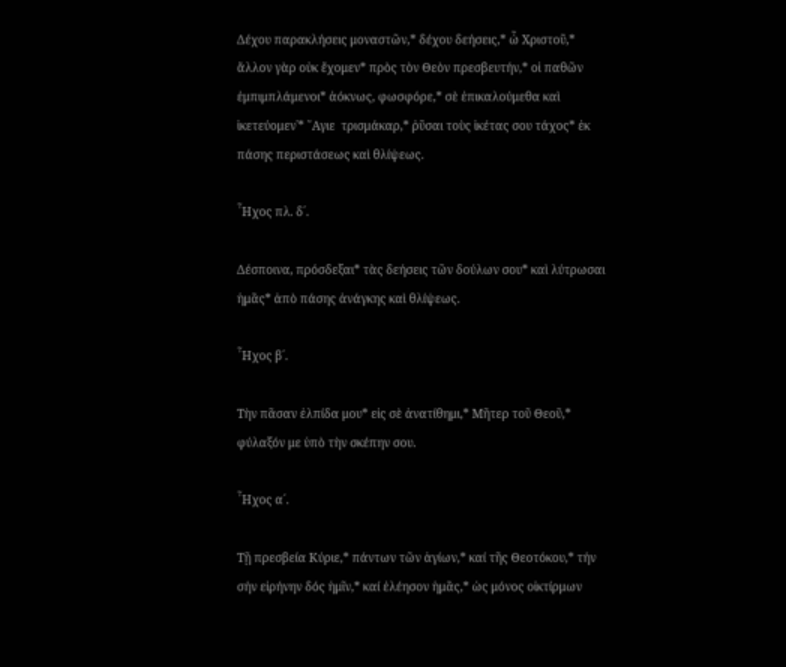Δέχου παρακλήσεις μοναστῶν,* δέχου δεήσεις,* ὦ Χριστοῦ,* ἄλλον γὰρ οὐκ ἔχομεν* πρὸς τὸν Θεὸν πρεσβευτήν,* οἱ παθῶν ἐμπιμπλάμενοι* ἀόκνως, φωσφόρε,* σὲ ἐπικαλούμεθα καὶ ἱκετεύομεν˙* ῞Αγιε  τρισμάκαρ,* ῥῦσαι τοὺς ἱκέτας σου τάχος* ἐκ πάσης περιστάσεως καὶ θλίψεως.

῏Ηχος πλ. δ´.

Δέσποινα, πρόσδεξαι* τὰς δεήσεις τῶν δούλων σου* καὶ λύτρωσαι ἡμᾶς* ἀπὸ πάσης ἀνάγκης καὶ θλίψεως.

῏Ηχος β´.

Τὴν πᾶσαν ἐλπίδα μου* εἰς σὲ ἀνατίθημι,* Μῆτερ τοῦ Θεοῦ,* φύλαξόν με ὑπὸ τὴν σκέπην σου.

῏Ηχος α´.

Τῇ πρεσβεία Κύριε,* πάντων τῶν ἁγίων,* καί τῆς Θεοτόκου,* τήν σήν εἰρήνην δός ἡμῖν,* καί ἐλέησον ἡμᾶς,* ὡς μόνος οἰκτίρμων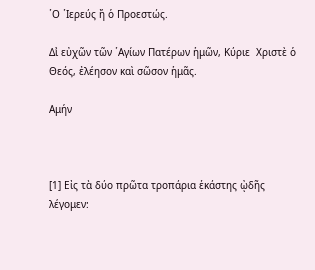῾Ο ῾Ιερεύς ἤ ὁ Προεστώς.

Δι̉ εὐχῶν τῶν ῾Αγίων Πατέρων ἡμῶν, Κύριε  Χριστὲ ὁ Θεός, ἐλέησον καὶ σῶσον ἡμᾶς.

Αμήν



[1] Εἰς τὰ δύο πρῶτα τροπάρια ἑκάστης ᾠδῆς λέγομεν: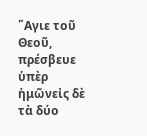῞Αγιε τοῦ Θεοῦ, πρέσβευε ὑπὲρ ἡμῶνεἰς δὲ τὰ δύο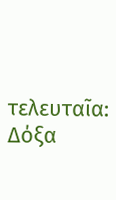τελευταῖα: Δόξα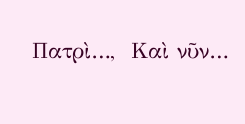Πατρὶ…,  Καὶ νῦν…